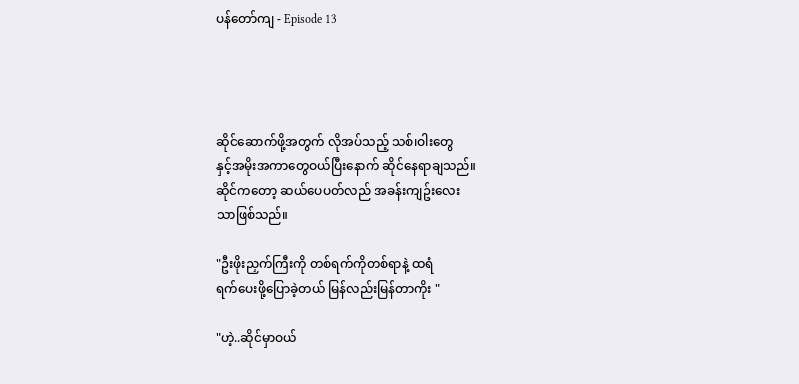ပန်တော်ကျ - Episode 13




ဆိုင်ဆောက်ဖို့အတွက် လိုအပ်သည့် သစ်၊ဝါးတွေ
နှင့်အမိုးအကာတွေဝယ်ပြီးနောက် ဆိုင်နေရာချသည်။
ဆိုင်ကတော့ ဆယ်ပေပတ်လည် အခန်းကျဥ်းလေး
သာဖြစ်သည်။

"ဦးဖိုးညှက်ကြီးကို တစ်ရက်ကိုတစ်ရာနဲ့ ထရံ
ရက်ပေးဖို့ပြောခဲ့တယ် မြန်လည်းမြန်တာကိုး "

"ဟဲ့..ဆိုင်မှာဝယ်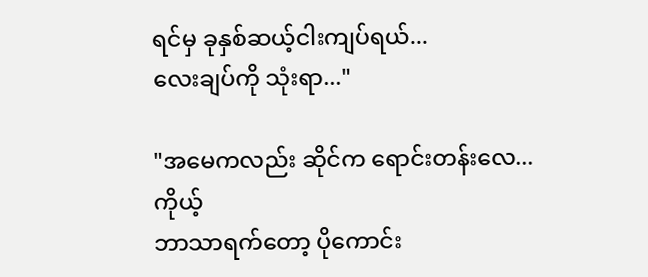ရင်မှ ခုနှစ်ဆယ့်ငါးကျပ်ရယ်...
လေးချပ်ကို သုံးရာ..."

"အမေကလည်း ဆိုင်က ရောင်းတန်းလေ...ကိုယ့်
ဘာသာရက်တော့ ပိုကောင်း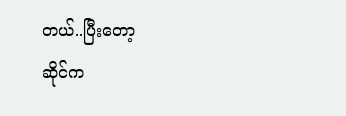တယ်..ပြီးတော့
ဆိုင်က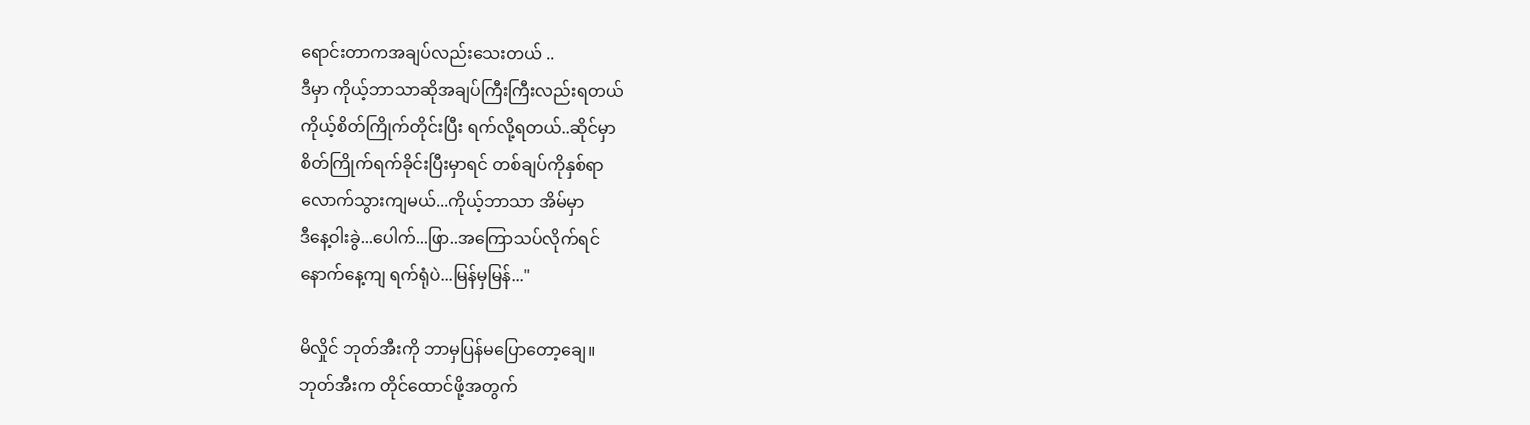ရောင်းတာကအချပ်လည်းသေးတယ် ..
ဒီမှာ ကိုယ့်ဘာသာဆိုအချပ်ကြီးကြီးလည်းရတယ်
ကိုယ့်စိတ်ကြိုက်တိုင်းပြီး ရက်လို့ရတယ်..ဆိုင်မှာ
စိတ်ကြိုက်ရက်ခိုင်းပြီးမှာရင် တစ်ချပ်ကိုနှစ်ရာ
လောက်သွားကျမယ်...ကိုယ့်ဘာသာ အိမ်မှာ
ဒီနေ့ဝါးခွဲ...ပေါက်...ဖြာ..အကြောသပ်လိုက်ရင်
နောက်နေ့ကျ ရက်ရုံပဲ...မြန်မှမြန်..."

မိလှိုင် ဘုတ်အီးကို ဘာမှပြန်မပြောတော့ချေ။
ဘုတ်အီးက တိုင်ထောင်ဖို့အတွက်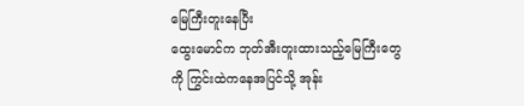မြေကြီးတူးနေပြီး
ထွေးမောင်က ဘုတ်အီးတူးထားသည့်မြေကြီးတွေ
ကို ကြွင်းထဲကနေအပြင်သို့ အုန်း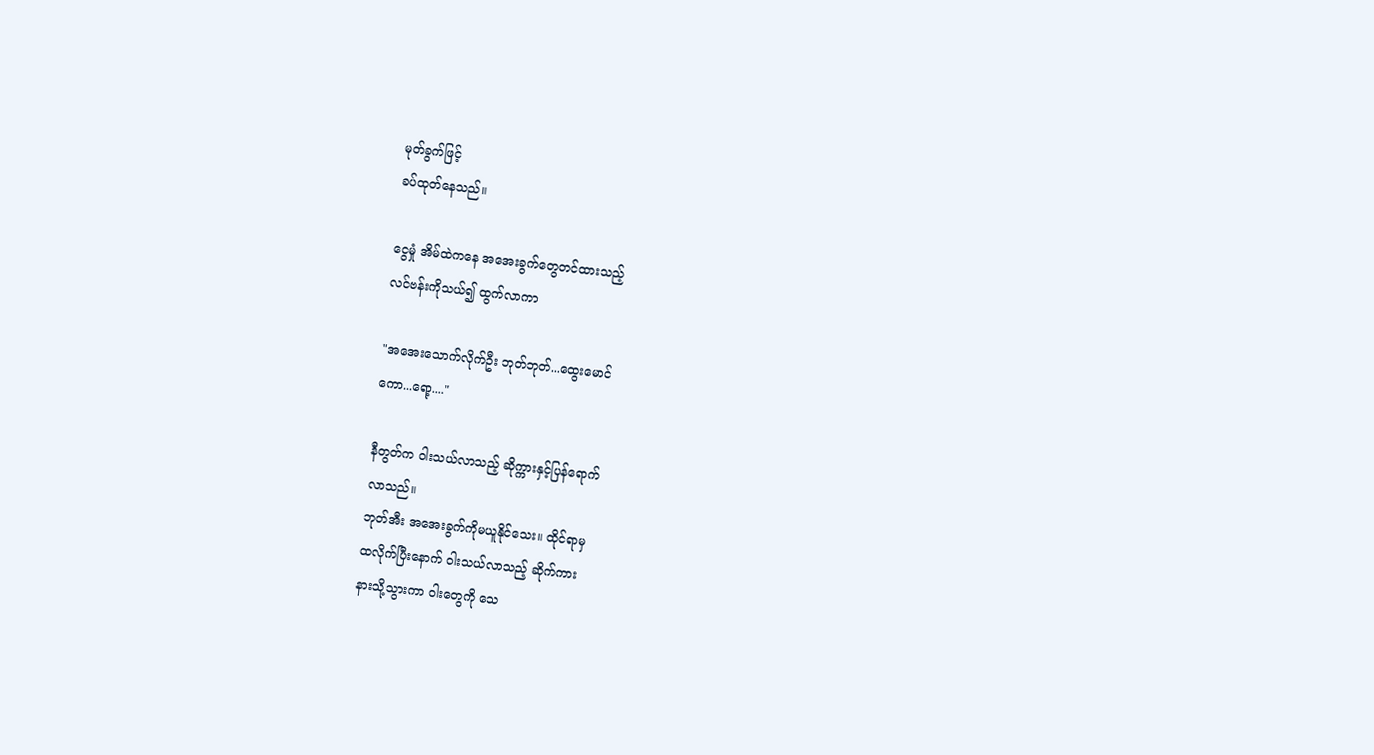မုတ်ခွက်ဖြင့်
ခပ်ထုတ်နေသည်။

ငွေမှုံ အိမ်ထဲကနေ အအေးခွက်တွေတင်ထားသည့်
လင်ဗန်းကိုသယ်၍ ထွက်လာကာ

"အအေးသောက်လိုက်ဦး ဘုတ်ဘုတ်...ထွေးမောင်
ကော...ရော့...."

နီတွတ်က ဝါးသယ်လာသည့် ဆိုက္ကားနှင့်ပြန်ရောက်
လာသည်။
ဘုတ်အီး အအေးခွက်ကိုမယူနိုင်သေး။ ထိုင်ရာမှ
ထလိုက်ပြီးနောက် ဝါးသယ်လာသည့် ဆိုက်ကား
နားသို့သွားကာ ဝါးတွေကို သေ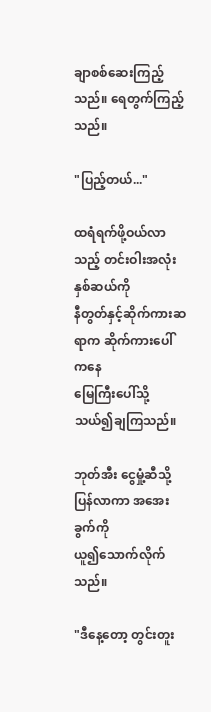ချာစစ်ဆေးကြည့်
သည်။ ရေတွက်ကြည့်သည်။

"ပြည့်တယ်..."

ထရံရက်ဖို့ဝယ်လာသည့် တင်းဝါးအလုံးနှစ်ဆယ်ကို
နီတွတ်နှင့်ဆိုက်ကားဆရာက ဆိုက်ကားပေါ်ကနေ
မြေကြီးပေါ်သို့ သယ်၍ချကြသည်။

ဘုတ်အီး ငွေမှုံ့ဆီသို့ပြန်လာကာ အအေးခွက်ကို
ယူ၍သောက်လိုက်သည်။

"ဒီနေ့တော့ တွင်းတူး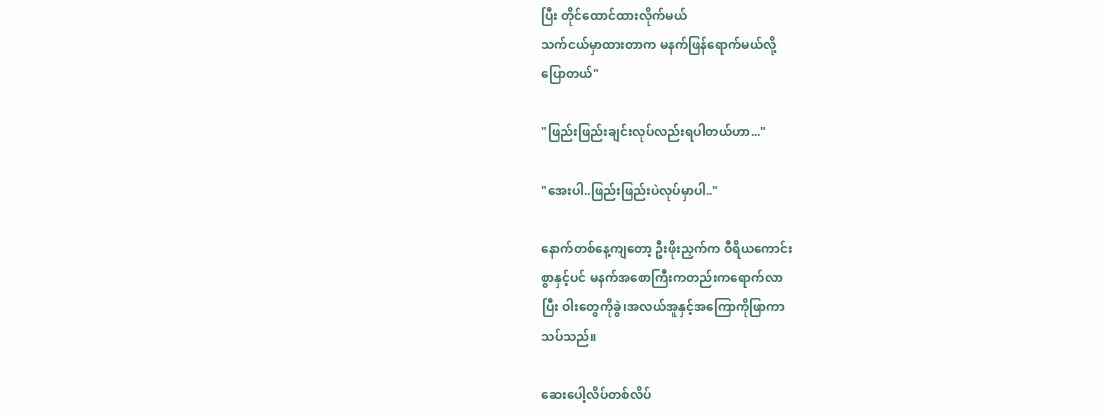ပြီး တိုင်ထောင်ထားလိုက်မယ်
သက်ငယ်မှာထားတာက မနက်ဖြန်ရောက်မယ်လို့
ပြောတယ်"

"ဖြည်းဖြည်းချင်းလုပ်လည်းရပါတယ်ဟာ..."

"အေးပါ..ဖြည်းဖြည်းပဲလုပ်မှာပါ.."

နောက်တစ်နေ့ကျတော့ ဦးဖိုးညှက်က ဝီရိယကောင်း
စွာနှင့်ပင် မနက်အစောကြီးကတည်းကရောက်လာ
ပြီး ဝါးတွေကိုခွဲ၊အလယ်အူနှင့်အကြောကိုဖြာကာ
သပ်သည်။

ဆေးပေါ့လိပ်တစ်လိပ်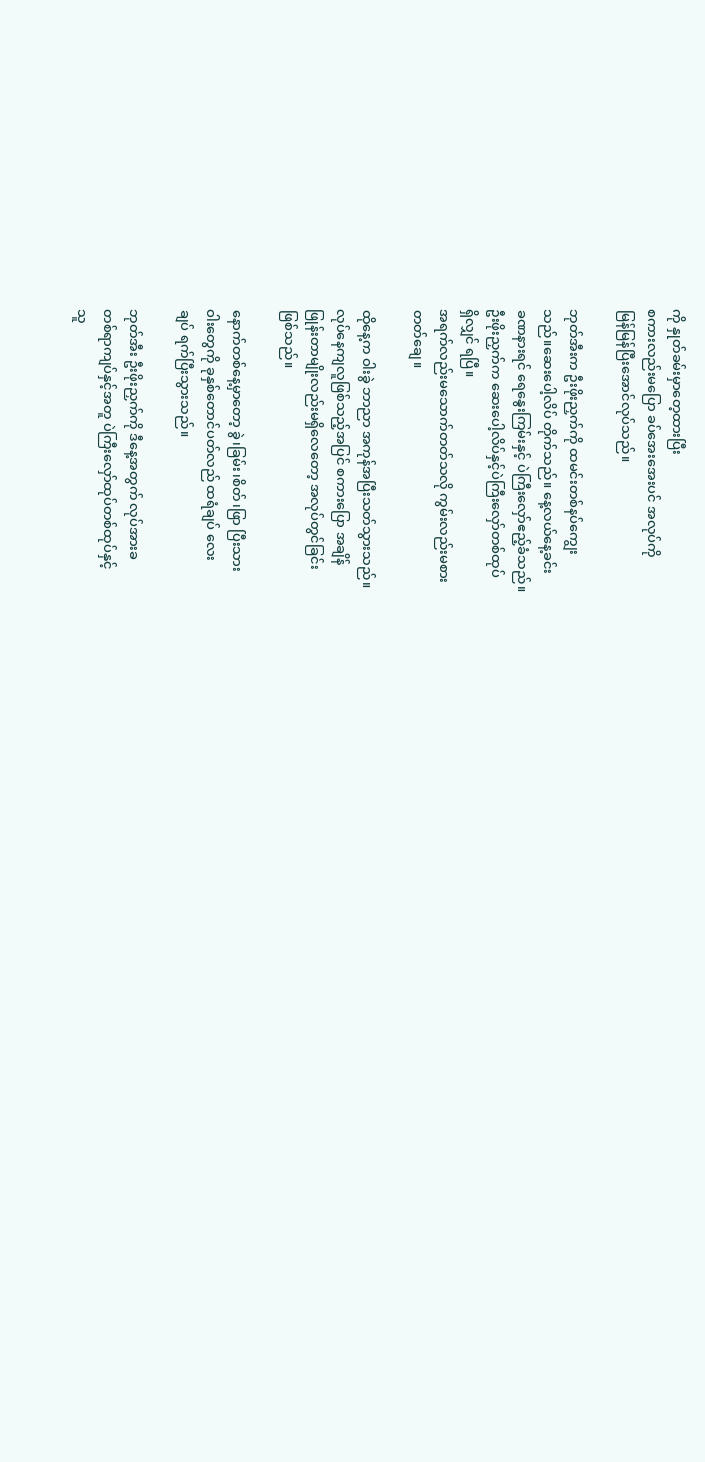ကို နှုတ်ခမ်းမှာတေ့ထားပြီး
စကားလည်းမပြော ခပ်အေးအေးပင် အလုပ်ကို
မြန်မြန်ပြီးအောင်လုပ်သည်။

ဘုတ်အီးက ဦးဖိုးညှက်ကို ထမင်းတစ်နပ်ကျွေး
သည်။ဆေးပေါ့လိပ် တိုက်သည်။ နေ့လယ်နေ့ခင်း
ခဏနားရင် ရေနွေးကြမ်းနှင့် ပဲကြီးလှော်ဧည့်ခံသည်။
ဦးဖိုးညှက်က ဆေးပေါ့လိပ်နှင့်ပဲကြီးလှော်တစ်ထုပ်
ရှိလျှင် ရပြီ။
အရက်လည်းမသောက်တတ်သလို ကွမ်းလည်းမစား
တတ်ချေ။

ထိုနေ့က ဝါးခွဲ ဘာညာ အကုန်အပြီးသတ်သွားသည်။
လုပ်နေကျလူဖြစ်သည့်အပြင် စကားပြော အချိန်
ဖြုန်းတာမျိုးလည်းမရှိလေတော့ အလုပ်တွင်ခြင်း
ဖြစ်သည်။

နောက်တစ်နေ့မှာတော့ ခွဲ၊ခြမ်း၊စိတ်၊ဖြာ ပြီးသား
ဝါးတွေကို ခုနှစ်တောင်ပတ်လည် ထရံချပ် လေး
ချပ် ရက်ပြီးသွားသည်။

ဘုတ်အီး ဦးဖိုးညှက်ကို ဒီနေ့အတွက် လုပ်အားခ
တစ်ရာကျပ်နှင့်အတူ ပဲကြီးလှော်ထုပ်တစ်ထုပ်နှင့်
သူ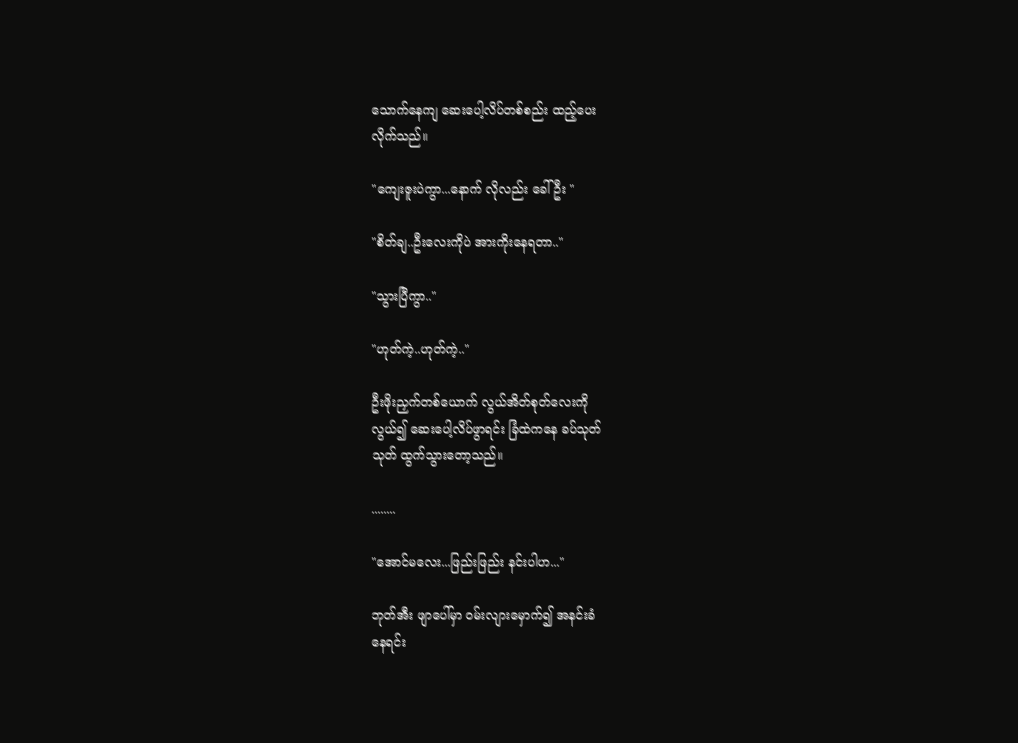သောက်နေကျ ဆေးပေါ့လိပ်တစ်စည်း ထည့်ပေး
လိုက်သည်။

"ကျေးဇူးပဲကွာ...နောက် လိုလည်း ခေါ်ဦး "

"စိတ်ချ..ဦးလေးကိုပဲ အားကိုးနေရတာ.."

"သွားပြီကွာ.."

"ဟုတ်ကဲ့..ဟုတ်ကဲ့.."

ဦးဖိုးညှက်တစ်ယောက် လွယ်အိတ်စုတ်လေးကို
လွယ်၍ ဆေးပေါ့လိပ်ဖွာရင်း ခြံထဲကနေ ခပ်သုတ်
သုတ် ထွက်သွားတော့သည်။

........

"အောင်မလေး...ဖြည်းဖြည်း နင်းပါဟ..."

ဘုတ်အီး ဖျာပေါ်မှာ ဝမ်းလျားမှောက်၍ အနင်းခံ
နေရင်း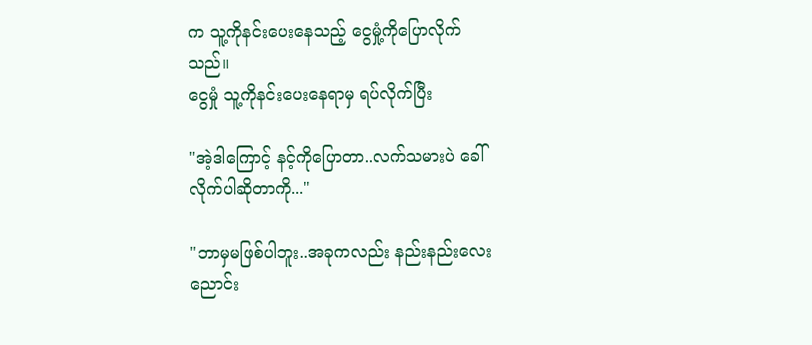က သူ့ကိုနင်းပေးနေသည့် ငွေမှုံ့ကိုပြောလိုက်
သည်။
ငွေမှုံ သူ့ကိုနင်းပေးနေရာမှ ရပ်လိုက်ပြီး

"အဲ့ဒါကြောင့် နင့်ကိုပြောတာ..လက်သမားပဲ ခေါ်
လိုက်ပါဆိုတာကို..."

"ဘာမှမဖြစ်ပါဘူး..အခုကလည်း နည်းနည်းလေး
ညောင်း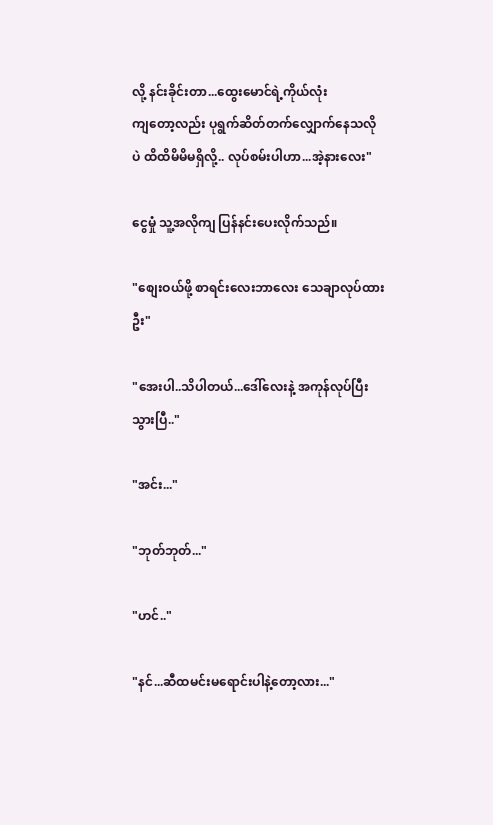လို့ နင်းခိုင်းတာ...ထွေးမောင်ရဲ့ကိုယ်လုံး
ကျတော့လည်း ပုရွက်ဆိတ်တက်လျှောက်နေသလို
ပဲ ထိထိမိမိမရှိလို့.. လုပ်စမ်းပါဟာ...အဲ့နားလေး"

ငွေမှုံ သူ့အလိုကျ ပြန်နင်းပေးလိုက်သည်။

"စျေးဝယ်ဖို့ စာရင်းလေးဘာလေး သေချာလုပ်ထား
ဦး"

"အေးပါ..သိပါတယ်...ဒေါ်လေးနဲ့ အကုန်လုပ်ပြီး
သွားပြီ.."

"အင်း..."

"ဘုတ်ဘုတ်..."

"ဟင်.."

"နင်...ဆီထမင်းမရောင်းပါနဲ့တော့လား..."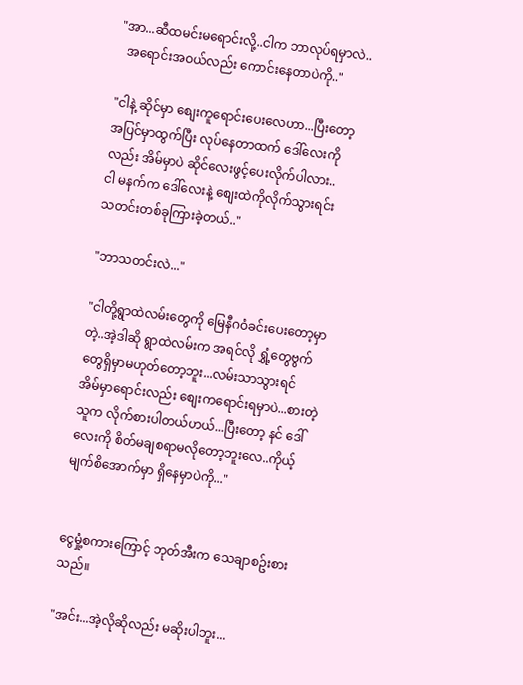"အာ...ဆီထမင်းမရောင်းလို့..ငါက ဘာလုပ်ရမှာလဲ..
  အရောင်းအဝယ်လည်း ကောင်းနေတာပဲကို.."

"ငါနဲ့ ဆိုင်မှာ စျေးကူရောင်းပေးလေဟာ...ပြီးတော့
အပြင်မှာထွက်ပြီး လုပ်နေတာထက် ဒေါ်လေးကို
လည်း အိမ်မှာပဲ ဆိုင်လေးဖွင့်ပေးလိုက်ပါလား..
ငါ မနက်က ဒေါ်လေးနဲ့ စျေးထဲကိုလိုက်သွားရင်း
သတင်းတစ်ခုကြားခဲ့တယ်.."

"ဘာသတင်းလဲ..."

"ငါတို့ရွာထဲလမ်းတွေကို မြေနီဂဝံခင်းပေးတော့မှာ
တဲ့..အဲ့ဒါဆို ရွာထဲလမ်းက အရင်လို ရွှံ့တွေဗွက်
တွေရှိမှာမဟုတ်တော့ဘူး...လမ်းသာသွားရင်
အိမ်မှာရောင်းလည်း စျေးကရောင်းရမှာပဲ...စားတဲ့
သူက လိုက်စားပါတယ်ဟယ်...ပြီးတော့ နင် ဒေါ်
လေးကို စိတ်မချစရာမလိုတော့ဘူးလေ..ကိုယ့်
မျက်စိအောက်မှာ ရှိနေမှာပဲကို..."


ငွေမှုံ့စကားကြောင့် ဘုတ်အီးက သေချာစဥ်းစား
သည်။

"အင်း...အဲ့လိုဆိုလည်း မဆိုးပါဘူး...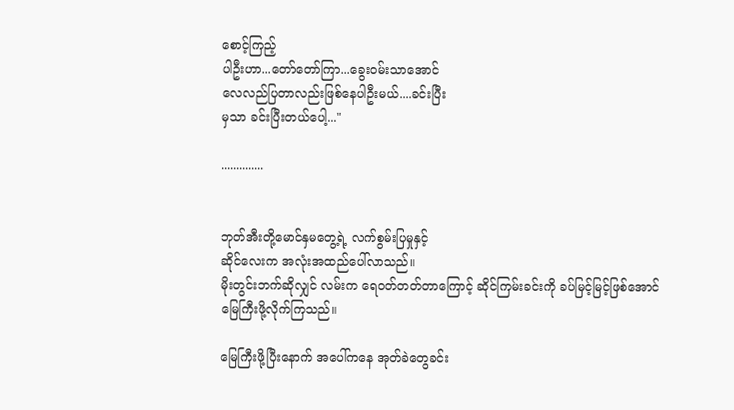စောင့်ကြည့်
ပါဦးဟာ...တော်တော်ကြာ...ခွေးဝမ်းသာအောင်
လေလည်ပြတာလည်းဖြစ်နေပါဦးမယ်....ခင်းပြီး
မှသာ ခင်းပြီးတယ်ပေါ့..."

..............


ဘုတ်အီးတို့မောင်နှမတွေ့ရဲ့ လက်စွမ်းပြမှုနှင့်
ဆိုင်လေးက အလုံးအထည်ပေါ်လာသည်။
မိုးတွင်းဘက်ဆိုလျှင် လမ်းက ရေဝတ်တတ်တာကြောင့် ဆိုင်ကြမ်းခင်းကို ခပ်မြင့်မြင့်ဖြစ်အောင်
မြေကြီးဖို့လိုက်ကြသည်။

မြေကြီးဖို့ပြီးနောက် အပေါ်ကနေ အုတ်ခဲတွေခင်း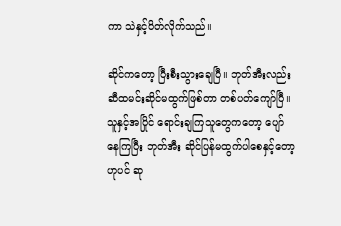ကာ သဲနှင့်ပိတ်လိုက်သည်။

ဆိုင်ကတော့ ပြီးစီးသွားချေပြီ။ ဘုတ်အီးလည်း
ဆီထမင်းဆိုင်မထွက်ဖြစ်တာ တစ်ပတ်ကျော်ပြီ။
သူနှင့်အပြိုင် ရောင်းချကြသူတွေကတော့ ပျော်
နေကြပြီး ဘုတ်အီး ဆိုင်ပြန်မထွက်ပါစေနှင့်တော့
ဟုပင် ဆု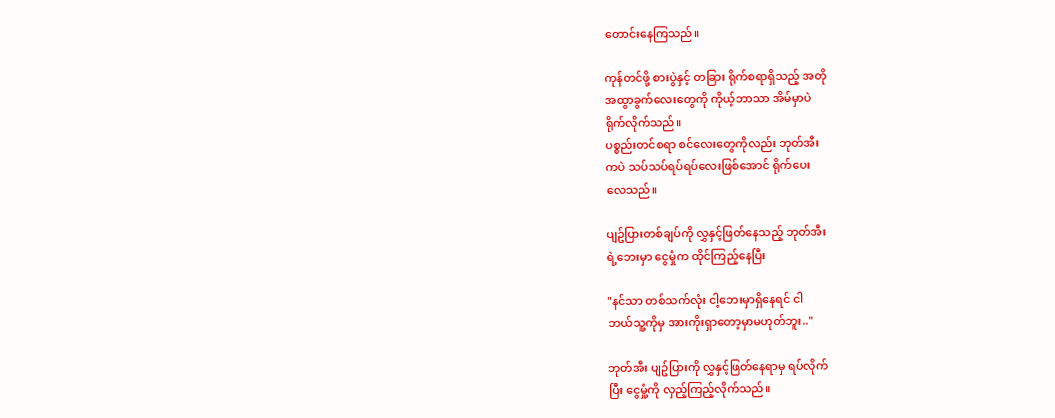တောင်းနေကြသည်။

ကုန်တင်ဖို့ စားပွဲနှင့် တခြား ရိုက်စရာရှိသည့် အတို
အထွာခွက်လေးတွေကို ကိုယ့်ဘာသာ အိမ်မှာပဲ
ရိုက်လိုက်သည်။
ပစ္စည်းတင်စရာ စင်လေးတွေကိုလည်း ဘုတ်အီး
ကပဲ သပ်သပ်ရပ်ရပ်လေးဖြစ်အောင် ရိုက်ပေး
လေသည်။

ပျဥ်ပြားတစ်ချပ်ကို လွှနှင့်ဖြတ်နေသည့် ဘုတ်အီး
ရဲ့ဘေးမှာ ငွေမှုံက ထိုင်ကြည့်နေပြီး

"နင်သာ တစ်သက်လုံး ငါ့ဘေးမှာရှိနေရင် ငါ
ဘယ်သူ့ကိုမှ အားကိုးရှာတော့မှာမဟုတ်ဘူး.."

ဘုတ်အီး ပျဥ်ပြားကို လွှနှင့်ဖြတ်နေရာမှ ရပ်လိုက်
ပြီး ငွေမှုံ့ကို လှည့်ကြည့်လိုက်သည်။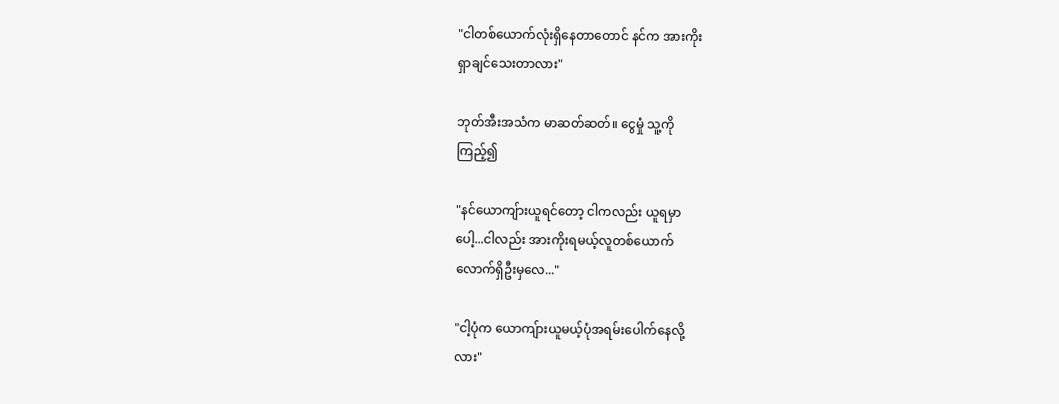"ငါတစ်ယောက်လုံးရှိနေတာတောင် နင်က အားကိုး
ရှာချင်သေးတာလား"

ဘုတ်အီးအသံက မာဆတ်ဆတ်။ ငွေမှုံ သူ့ကို
ကြည့်၍

"နင်ယောကျ်ားယူရင်တော့ ငါကလည်း ယူရမှာ
ပေါ့...ငါလည်း အားကိုးရမယ့်လူတစ်ယောက်
လောက်ရှိဦးမှလေ..."

"ငါ့ပုံက ယောကျ်ားယူမယ့်ပုံအရမ်းပေါက်နေလို့
လား"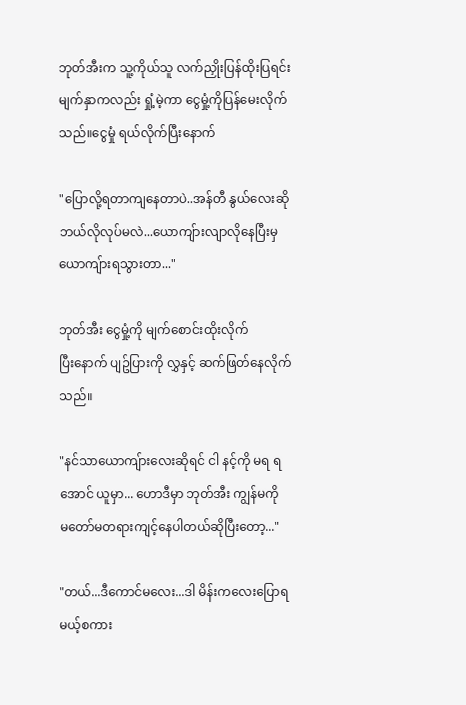ဘုတ်အီးက သူ့ကိုယ်သူ လက်ညှိုးပြန်ထိုးပြရင်း
မျက်နှာကလည်း ရှုံ့မဲ့ကာ ငွေမှုံ့ကိုပြန်မေးလိုက်
သည်။ငွေမှုံ ရယ်လိုက်ပြီးနောက်

"ပြောလို့ရတာကျနေတာပဲ..အန်တီ နွယ်လေးဆို
ဘယ်လိုလုပ်မလဲ...ယောကျ်ားလျာလိုနေပြီးမှ
ယောကျ်ားရသွားတာ..."

ဘုတ်အီး ငွေမှုံ့ကို မျက်စောင်းထိုးလိုက်
ပြီးနောက် ပျဥ်ပြားကို လွှနှင့် ဆက်ဖြတ်နေလိုက်
သည်။

"နင်သာယောကျ်ားလေးဆိုရင် ငါ နင့်ကို မရ ရ
အောင် ယူမှာ... ဟောဒီမှာ ဘုတ်အီး ကျွန်မကို
မတော်မတရားကျင့်နေပါတယ်ဆိုပြီးတော့..."

"တယ်...ဒီကောင်မလေး...ဒါ မိန်းကလေးပြောရ
မယ့်စကား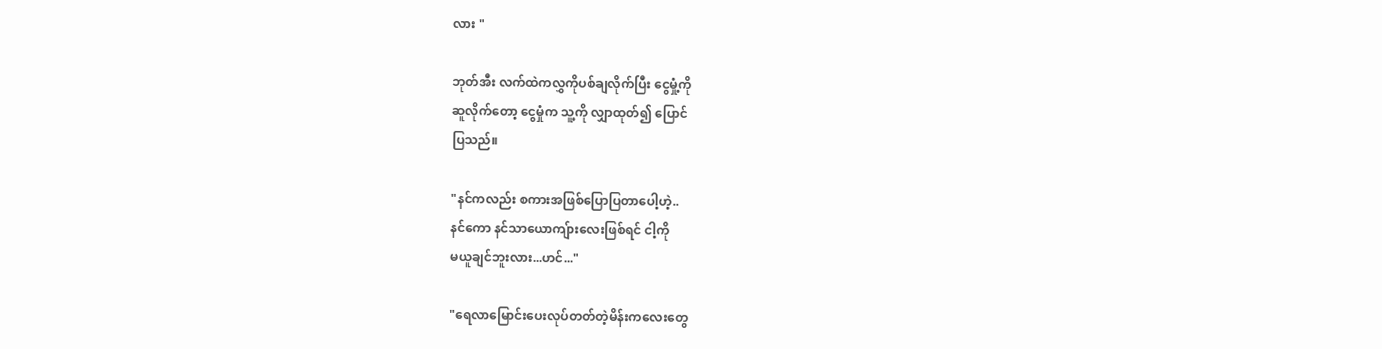လား "

ဘုတ်အီး လက်ထဲကလွှကိုပစ်ချလိုက်ပြီး ငွေမှုံ့ကို
ဆူလိုက်တော့ ငွေမှုံက သူ့ကို လျှာထုတ်၍ ပြောင်
ပြသည်။

"နင်ကလည်း စကားအဖြစ်ပြောပြတာပေါ့ဟဲ့..
နင်ကော နင်သာယောကျ်ားလေးဖြစ်ရင် ငါ့ကို
မယူချင်ဘူးလား...ဟင်..."

"ရေလာမြောင်းပေးလုပ်တတ်တဲ့မိန်းကလေးတွေ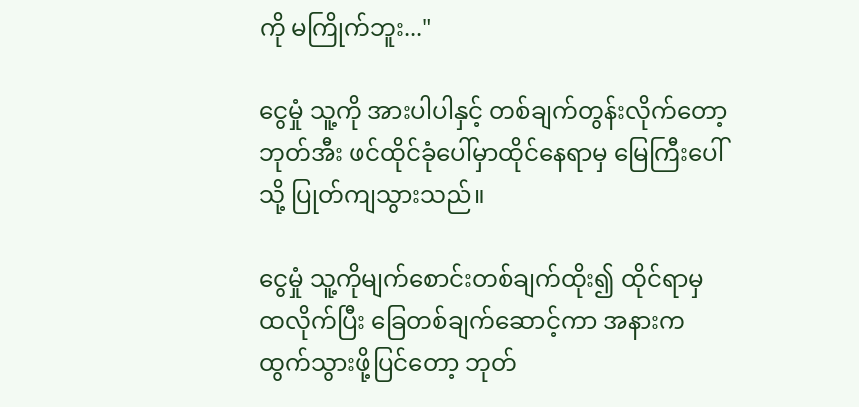ကို မကြိုက်ဘူး..."

ငွေမှုံ သူ့ကို အားပါပါနှင့် တစ်ချက်တွန်းလိုက်တော့
ဘုတ်အီး ဖင်ထိုင်ခုံပေါ်မှာထိုင်နေရာမှ မြေကြီးပေါ်
သို့ ပြုတ်ကျသွားသည်။

ငွေမှုံ သူ့ကိုမျက်စောင်းတစ်ချက်ထိုး၍ ထိုင်ရာမှ
ထလိုက်ပြီး ခြေတစ်ချက်ဆောင့်ကာ အနားက
ထွက်သွားဖို့ပြင်တော့ ဘုတ်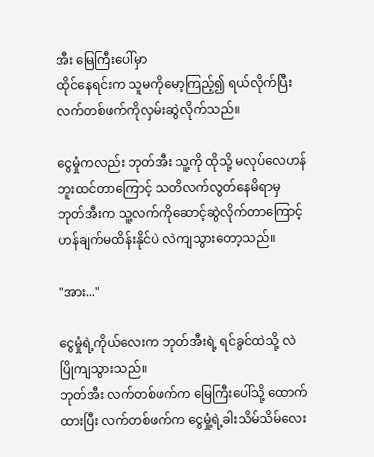အီး မြေကြီးပေါ်မှာ
ထိုင်နေရင်းက သူမကိုမော့ကြည့်၍ ရယ်လိုက်ပြီး
လက်တစ်ဖက်ကိုလှမ်းဆွဲလိုက်သည်။

ငွေမှုံကလည်း ဘုတ်အီး သူ့ကို ထိုသို့ မလုပ်လေဟန်
ဘူးထင်တာကြောင့် သတိလက်လွတ်နေမိရာမှ
ဘုတ်အီးက သူ့လက်ကိုဆောင့်ဆွဲလိုက်တာကြောင့်
ဟန်ချက်မထိန်းနိုင်ပဲ လဲကျသွားတော့သည်။

"အား..."

ငွေမှုံရဲ့ကိုယ်လေးက ဘုတ်အီးရဲ့ ရင်ခွင်ထဲသို့ လဲ
ပြိုကျသွားသည်။
ဘုတ်အီး လက်တစ်ဖက်က မြေကြီးပေါ်သို့ ထောက်
ထားပြီး လက်တစ်ဖက်က ငွေမှုံ့ရဲ့ခါးသိမ်သိမ်လေး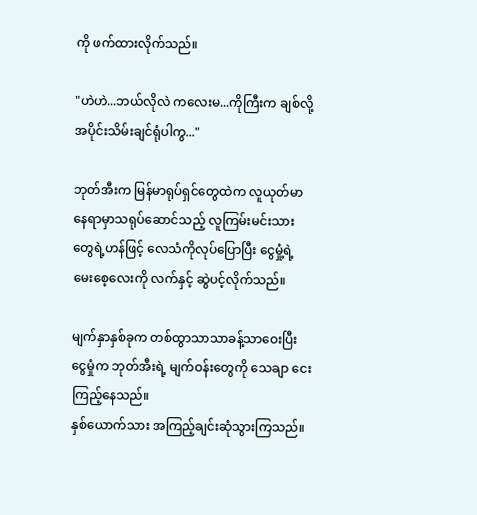ကို ဖက်ထားလိုက်သည်။

"ဟဲဟဲ...ဘယ်လိုလဲ ကလေးမ...ကိုကြီးက ချစ်လို့
အပိုင်းသိမ်းချင်ရုံပါကွ..."

ဘုတ်အီးက မြန်မာရုပ်ရှင်တွေထဲက လူယုတ်မာ
နေရာမှာသရုပ်ဆောင်သည့် လူကြမ်းမင်းသား
တွေရဲ့ဟန်ဖြင့် လေသံကိုလုပ်ပြောပြီး ငွေမှုံ့ရဲ့
မေးစေ့လေးကို လက်နှင့် ဆွဲပင့်လိုက်သည်။

မျက်နှာနှစ်ခုက တစ်ထွာသာသာခန့်သာဝေးပြီး
ငွေမှုံက ဘုတ်အီးရဲ့ မျက်ဝန်းတွေကို သေချာ ငေး
ကြည့်နေသည်။
နှစ်ယောက်သား အကြည့်ချင်းဆုံသွားကြသည်။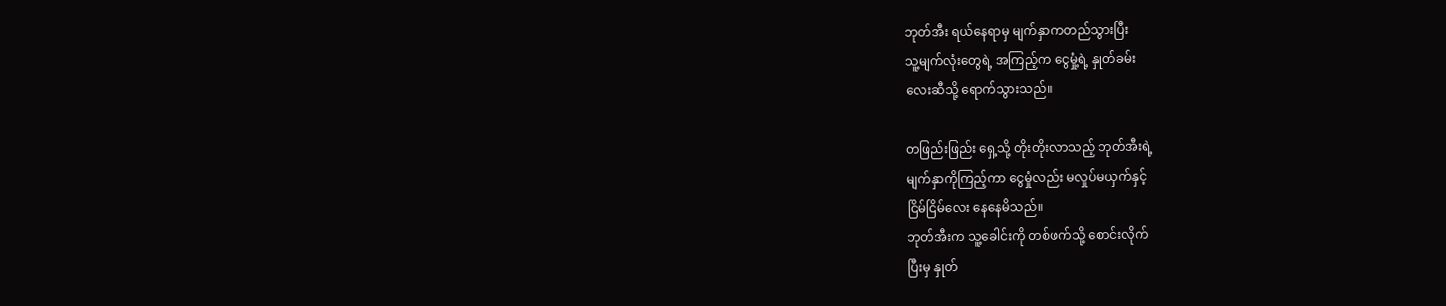ဘုတ်အီး ရယ်နေရာမှ မျက်နှာကတည်သွားပြီး
သူ့မျက်လုံးတွေရဲ့ အကြည့်က ငွေမှုံ့ရဲ့ နှုတ်ခမ်း
လေးဆီသို့ ရောက်သွားသည်။

တဖြည်းဖြည်း ရှေ့သို့ တိုးတိုးလာသည့် ဘုတ်အီးရဲ့
မျက်နှာကိုကြည့်ကာ ငွေမှုံလည်း မလှုပ်မယှက်နှင့်
ငြိမ်ငြိမ်လေး နေနေမိသည်။
ဘုတ်အီးက သူ့ခေါင်းကို တစ်ဖက်သို့ စောင်းလိုက်
ပြီးမှ နှုတ်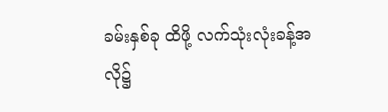ခမ်းနှစ်ခု ထိဖို့ လက်သုံးလုံးခန့်အလို၌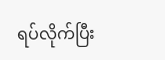ရပ်လိုက်ပြီး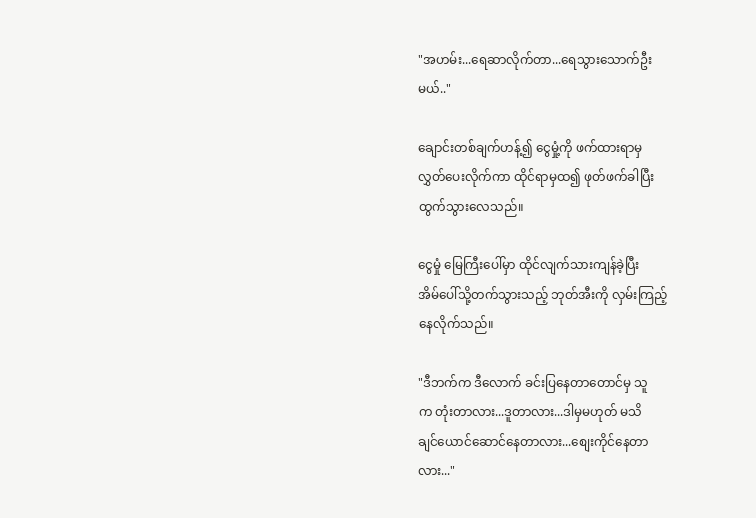"အဟမ်း...ရေဆာလိုက်တာ...ရေသွားသောက်ဦး
မယ်.."

ချောင်းတစ်ချက်ဟန့်၍ ငွေမှုံ့ကို ဖက်ထားရာမှ
လွှတ်ပေးလိုက်ကာ ထိုင်ရာမှထ၍ ဖုတ်ဖက်ခါပြီး
ထွက်သွားလေသည်။

ငွေမှုံ မြေကြီးပေါ်မှာ ထိုင်လျက်သားကျန်ခဲ့ပြီး
အိမ်ပေါ်သို့တက်သွားသည့် ဘုတ်အီးကို လှမ်းကြည့်
နေလိုက်သည်။

"ဒီဘက်က ဒီလောက် ခင်းပြနေတာတောင်မှ သူ
က တုံးတာလား...ဒူတာလား...ဒါမှမဟုတ် မသိ
ချင်ယောင်ဆောင်နေတာလား...စျေးကိုင်နေတာ
လား..."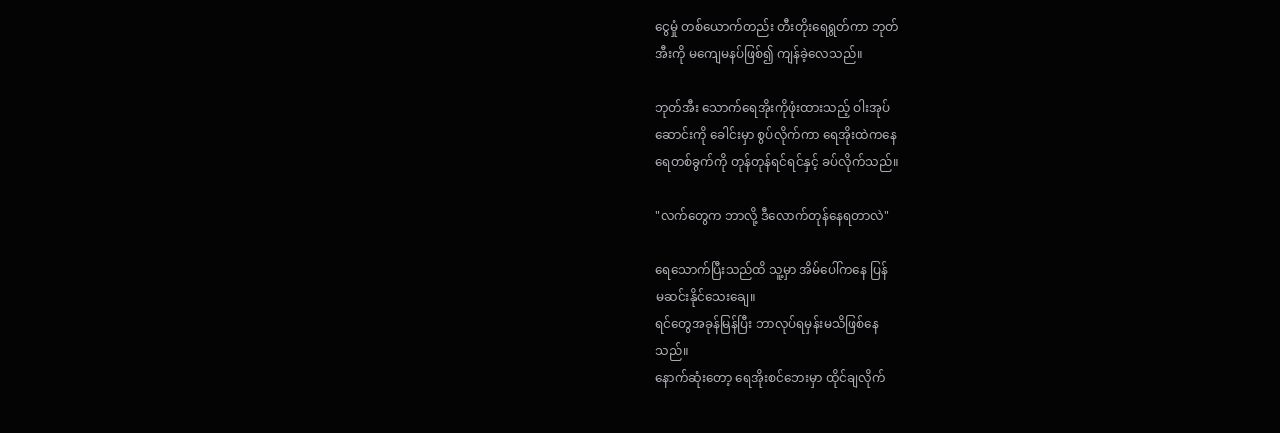ငွေမှုံ တစ်ယောက်တည်း တီးတိုးရေရွတ်ကာ ဘုတ်
အီးကို မကျေမနပ်ဖြစ်၍ ကျန်ခဲ့လေသည်။

ဘုတ်အီး သောက်ရေအိုးကိုဖုံးထားသည့် ဝါးအုပ်
ဆောင်းကို ခေါင်းမှာ စွပ်လိုက်ကာ ရေအိုးထဲကနေ
ရေတစ်ခွက်ကို တုန်တုန်ရင်ရင်နှင့် ခပ်လိုက်သည်။

"လက်တွေက ဘာလို့ ဒီလောက်တုန်နေရတာလဲ"

ရေသောက်ပြီးသည်ထိ သူ့မှာ အိမ်ပေါ်ကနေ ပြန်
မဆင်းနိုင်သေးချေ။
ရင်တွေအခုန်မြန်ပြီး ဘာလုပ်ရမှန်းမသိဖြစ်နေ
သည်။
နောက်ဆုံးတော့ ရေအိုးစင်ဘေးမှာ ထိုင်ချလိုက်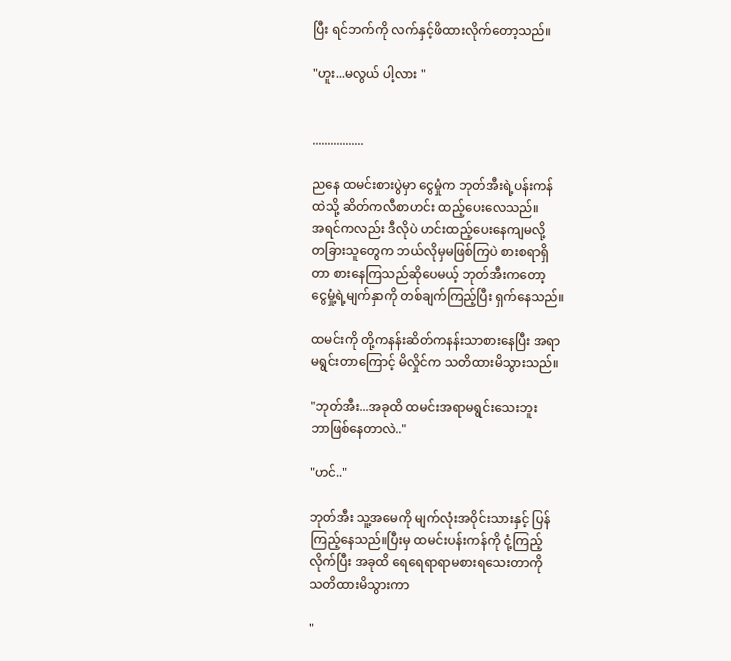ပြီး ရင်ဘက်ကို လက်နှင့်ဖိထားလိုက်တော့သည်။

"ဟူး...မလွယ် ပါ့လား "


.................

ညနေ ထမင်းစားပွဲမှာ ငွေမှုံက ဘုတ်အီးရဲ့ပန်းကန်
ထဲသို့ ဆိတ်ကလီစာဟင်း ထည့်ပေးလေသည်။
အရင်ကလည်း ဒီလိုပဲ ဟင်းထည့်ပေးနေကျမလို့
တခြားသူတွေက ဘယ်လိုမှမဖြစ်ကြပဲ စားစရာရှိ
တာ စားနေကြသည်ဆိုပေမယ့် ဘုတ်အီးကတော့
ငွေမှုံ့ရဲ့မျက်နှာကို တစ်ချက်ကြည့်ပြီး ရှက်နေသည်။

ထမင်းကို တို့ကနန်းဆိတ်ကနန်းသာစားနေပြီး အရာ
မရွင်းတာကြောင့် မိလှိုင်က သတိထားမိသွားသည်။

"ဘုတ်အီး...အခုထိ ထမင်းအရာမရွင်းသေးဘူး
ဘာဖြစ်နေတာလဲ.."

"ဟင်.."

ဘုတ်အီး သူ့အမေကို မျက်လုံးအဝိုင်းသားနှင့် ပြန်
ကြည့်နေသည်။ပြီးမှ ထမင်းပန်းကန်ကို ငုံ့ကြည့်
လိုက်ပြီး အခုထိ ရေရေရာရာမစားရသေးတာကို
သတိထားမိသွားကာ

"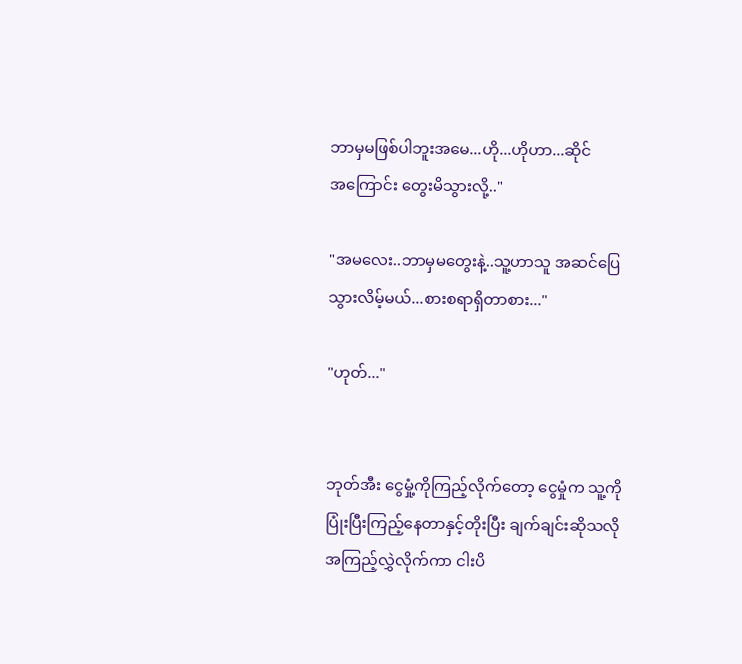ဘာမှမဖြစ်ပါဘူးအမေ...ဟို...ဟိုဟာ...ဆိုင်
အကြောင်း တွေးမိသွားလို့.."

"အမလေး..ဘာမှမတွေးနဲ့..သူ့ဟာသူ အဆင်ပြေ
သွားလိမ့်မယ်...စားစရာရှိတာစား..."

"ဟုတ်..."


ဘုတ်အီး ငွေမှုံ့ကိုကြည့်လိုက်တော့ ငွေမှုံက သူ့ကို
ပြုံးပြီးကြည့်နေတာနှင့်တိုးပြီး ချက်ချင်းဆိုသလို
အကြည့်လွှဲလိုက်ကာ ငါးပိ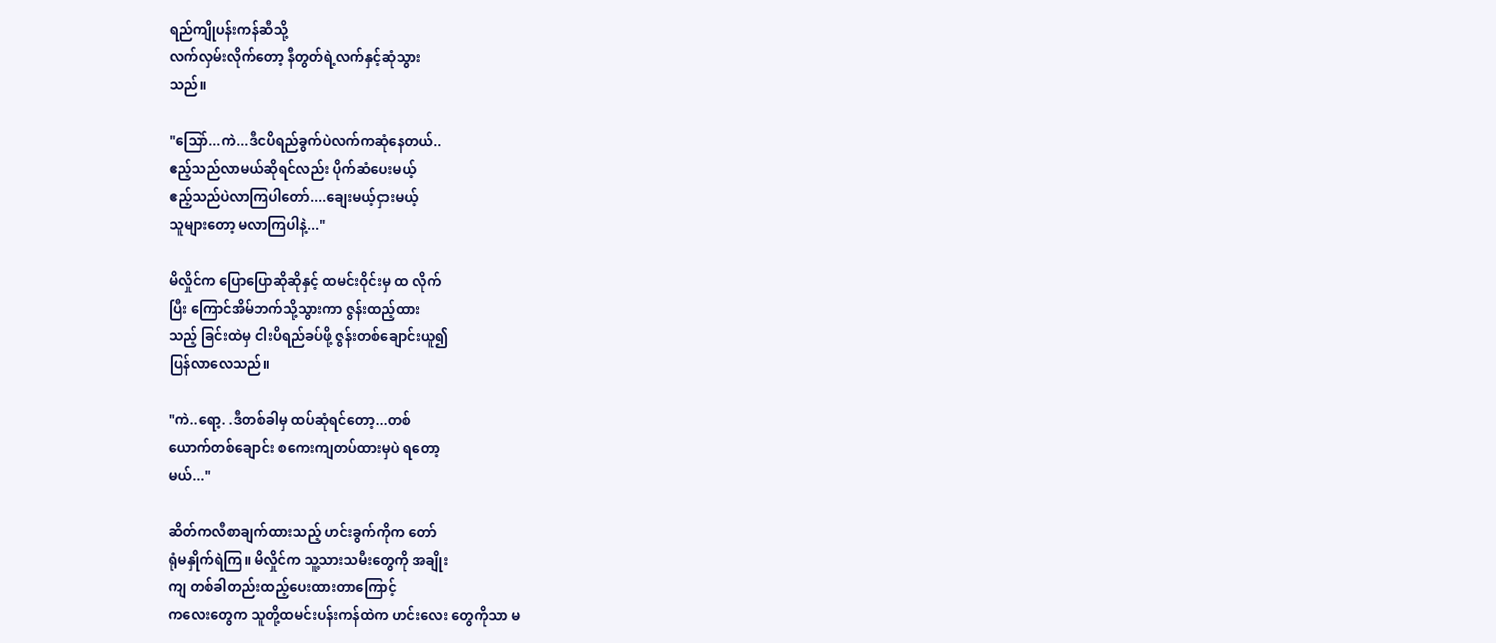ရည်ကျိုပန်းကန်ဆီသို့
လက်လှမ်းလိုက်တော့ နီတွတ်ရဲ့လက်နှင့်ဆုံသွား
သည်။

"သြော်...ကဲ...ဒီငပိရည်ခွက်ပဲလက်ကဆုံနေတယ်..
ဧည့်သည်လာမယ်ဆိုရင်လည်း ပိုက်ဆံပေးမယ့်
ဧည့်သည်ပဲလာကြပါတော်....ချေးမယ့်ငှားမယ့်
သူများတော့ မလာကြပါနဲ့..."

မိလှိုင်က ပြောပြောဆိုဆိုနှင့် ထမင်းဝိုင်းမှ ထ လိုက်
ပြီး ကြောင်အိမ်ဘက်သို့သွားကာ ဇွန်းထည့်ထား
သည့် ခြင်းထဲမှ ငါးပိရည်ခပ်ဖို့ ဇွန်းတစ်ချောင်းယူ၍
ပြန်လာလေသည်။

"ကဲ..ရော့. .ဒီတစ်ခါမှ ထပ်ဆုံရင်တော့...တစ်
ယောက်တစ်ချောင်း စကေးကျတပ်ထားမှပဲ ရတော့
မယ်..."

ဆိတ်ကလီစာချက်ထားသည့် ဟင်းခွက်ကိုက တော်
ရုံမနှိုက်ရဲကြ။ မိလှိုင်က သူ့သားသမီးတွေကို အချိုး
ကျ တစ်ခါတည်းထည့်ပေးထားတာကြောင့်
ကလေးတွေက သူတို့ထမင်းပန်းကန်ထဲက ဟင်းလေး တွေကိုသာ မ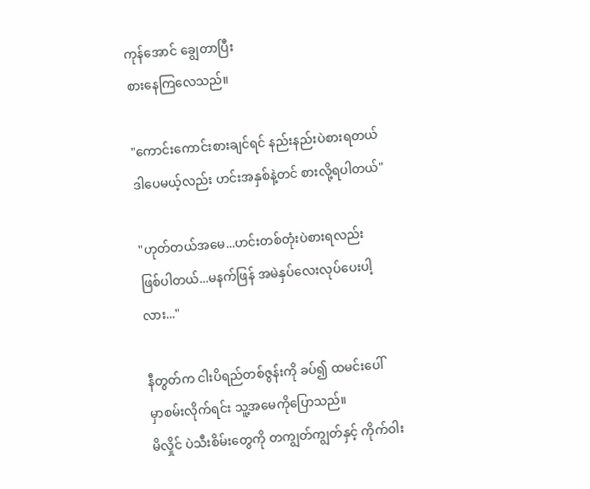ကုန်အောင် ချွေတာပြီး
စားနေကြလေသည်။

"ကောင်းကောင်းစားချင်ရင် နည်းနည်းပဲစားရတယ်
ဒါပေမယ့်လည်း ဟင်းအနှစ်နဲ့တင် စားလို့ရပါတယ်"

"ဟုတ်တယ်အမေ...ဟင်းတစ်တုံးပဲစားရလည်း
ဖြစ်ပါတယ်...မနက်ဖြန် အမဲနှပ်လေးလုပ်ပေးပါ့
လား..."

နီတွတ်က ငါးပိရည်တစ်ဇွန်းကို ခပ်၍ ထမင်းပေါ်
မှာစမ်းလိုက်ရင်း သူ့အမေကိုပြောသည်။
မိလှိုင် ပဲသီးစိမ်းတွေကို တကျွတ်ကျွတ်နှင့် ကိုက်ဝါး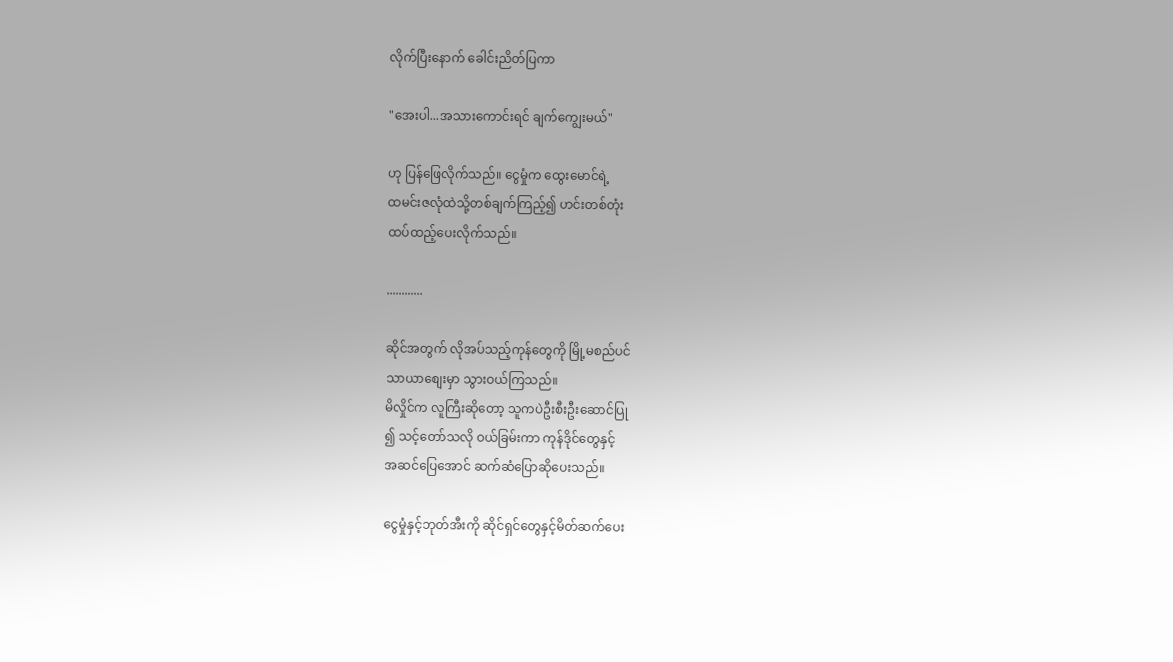လိုက်ပြီးနောက် ခေါင်းညိတ်ပြကာ

"အေးပါ...အသားကောင်းရင် ချက်ကျွေးမယ်"

ဟု ပြန်ဖြေလိုက်သည်။ ငွေမှုံက ထွေးမောင်ရဲ့
ထမင်းဇလုံထဲသို့တစ်ချက်ကြည့်၍ ဟင်းတစ်တုံး
ထပ်ထည့်ပေးလိုက်သည်။

............

ဆိုင်အတွက် လိုအပ်သည့်ကုန်တွေကို မြို့မစည်ပင်
သာယာစျေးမှာ သွားဝယ်ကြသည်။
မိလှိုင်က လူကြီးဆိုတော့ သူကပဲဦးစီးဦးဆောင်ပြု
၍ သင့်တော်သလို ဝယ်ခြမ်းကာ ကုန်ဒိုင်တွေနှင့်
အဆင်ပြေအောင် ဆက်ဆံပြောဆိုပေးသည်။

ငွေမှုံနှင့်ဘုတ်အီးကို ဆိုင်ရှင်တွေနှင့်မိတ်ဆက်ပေး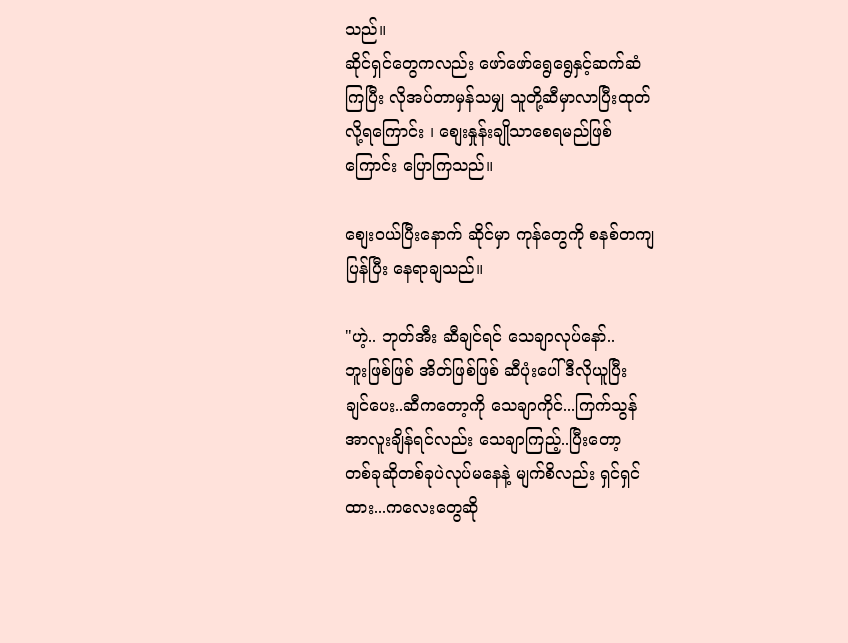သည်။
ဆိုင်ရှင်တွေကလည်း ဖော်ဖော်ရွေရွေနှင့်ဆက်ဆံ
ကြပြီး လိုအပ်တာမှန်သမျှ သူတို့ဆီမှာလာပြီးထုတ်
လို့ရကြောင်း ၊ စျေးနှုန်းချိုသာစေရမည်ဖြစ်
ကြောင်း ပြောကြသည်။

စျေးဝယ်ပြီးနောက် ဆိုင်မှာ ကုန်တွေကို စနစ်တကျ
ပြန်ပြီး နေရာချသည်။

"ဟဲ့.. ဘုတ်အီး ဆီချင်ရင် သေချာလုပ်နော်..
ဘူးဖြစ်ဖြစ် အိတ်ဖြစ်ဖြစ် ဆီပုံးပေါ်ဒီလိုယူပြီး
ချင်ပေး..ဆီကတော့ကို သေချာကိုင်...ကြက်သွန်
အာလူးချိန်ရင်လည်း သေချာကြည့်..ပြီးတော့
တစ်ခုဆိုတစ်ခုပဲလုပ်မနေနဲ့ မျက်စိလည်း ရှင်ရှင်
ထား...ကလေးတွေဆို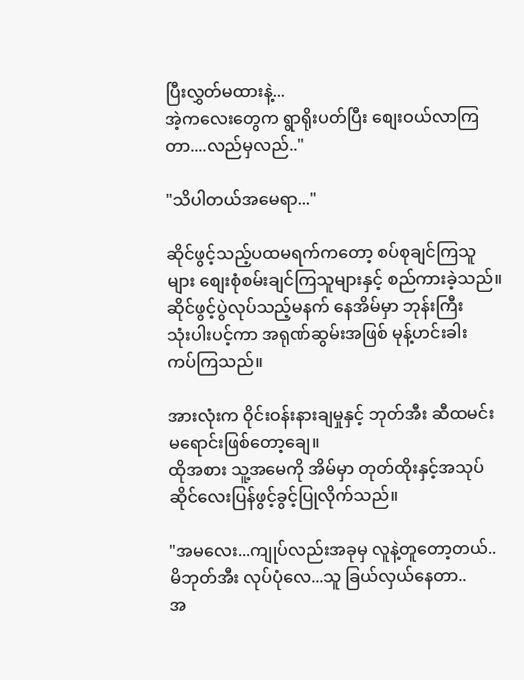ပြီးလွှတ်မထားနဲ့...
အဲ့ကလေးတွေက ရွာရိုးပတ်ပြီး စျေးဝယ်လာကြ
တာ....လည်မှလည်.."

"သိပါတယ်အမေရာ..."

ဆိုင်ဖွင့်သည့်ပထမရက်ကတော့ စပ်စုချင်ကြသူ
များ စျေးစုံစမ်းချင်ကြသူများနှင့် စည်ကားခဲ့သည်။
ဆိုင်ဖွင့်ပွဲလုပ်သည့်မနက် နေအိမ်မှာ ဘုန်းကြီး
သုံးပါးပင့်ကာ အရုဏ်ဆွမ်းအဖြစ် မုန့်ဟင်းခါး
ကပ်ကြသည်။

အားလုံးက ဝိုင်းဝန်းနားချမှုနှင့် ဘုတ်အီး ဆီထမင်း
မရောင်းဖြစ်တော့ချေ။
ထိုအစား သူ့အမေကို အိမ်မှာ တုတ်ထိုးနှင့်အသုပ်
ဆိုင်လေးပြန်ဖွင့်ခွင့်ပြုလိုက်သည်။

"အမလေး...ကျုပ်လည်းအခုမှ လူနဲ့တူတော့တယ်..
မိဘုတ်အီး လုပ်ပုံလေ...သူ ခြယ်လှယ်နေတာ..
အ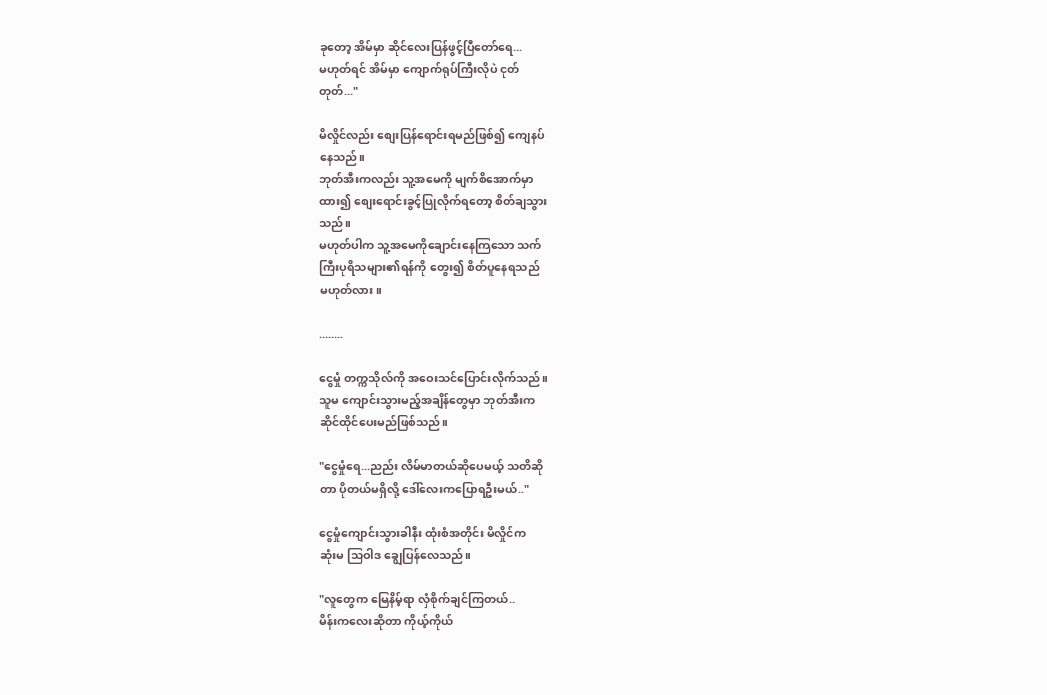ခုတော့ အိမ်မှာ ဆိုင်လေးပြန်ဖွင့်ပြီတော်ရေ...
မဟုတ်ရင် အိမ်မှာ ကျောက်ရုပ်ကြီးလိုပဲ ငုတ်
တုတ်..."

မိလှိုင်လည်း စျေးပြန်ရောင်းရမည်ဖြစ်၍ ကျေနပ်
နေသည်။
ဘုတ်အီးကလည်း သူ့အမေကို မျက်စိအောက်မှာ
ထား၍ စျေးရောင်းခွင့်ပြုလိုက်ရတော့ စိတ်ချသွား
သည်။
မဟုတ်ပါက သူ့အမေကိုချောင်းနေကြသော သက်
ကြီးပုရိသများ၏ရန်ကို တွေး၍ စိတ်ပူနေရသည်
မဟုတ်လား။

........

ငွေမှုံ တက္ကသိုလ်ကို အဝေးသင်ပြောင်းလိုက်သည်။
သူမ ကျောင်းသွားမည့်အချိန်တွေမှာ ဘုတ်အီးက
ဆိုင်ထိုင်ပေးမည်ဖြစ်သည်။

"ငွေမှုံရေ...ညည်း လိမ်မာတယ်ဆိုပေမယ့် သတိဆို
တာ ပိုတယ်မရှိလို့ ဒေါ်လေးကပြောရဦးမယ်.."

ငွေမှုံကျောင်းသွားခါနီး ထုံးစံအတိုင်း မိလှိုင်က
ဆုံးမ သြဝါဒ ချွေပြန်လေသည်။

"လူတွေက မြေနိမ့်ရာ လှံစိုက်ချင်ကြတယ်..
မိန်းကလေးဆိုတာ ကိုယ့်ကိုယ်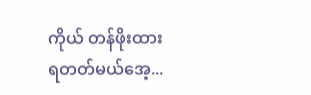ကိုယ် တန်ဖိုးထား
ရတတ်မယ်အေ့...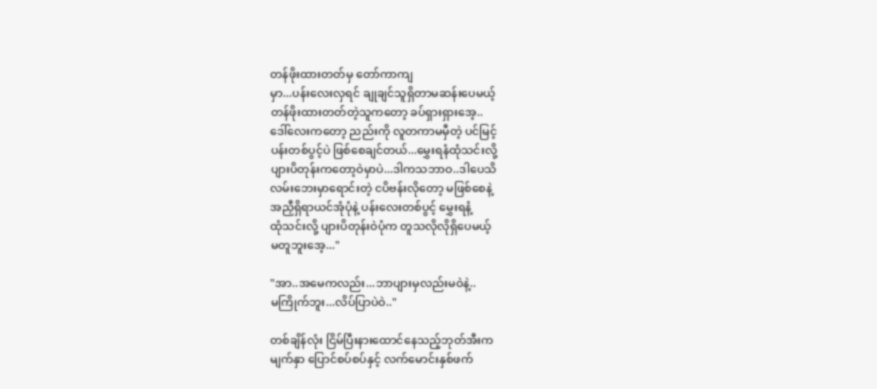တန်ဖိုးထားတတ်မှ တော်ကာကျ
မှာ...ပန်းလေးလှရင် ချုချင်သူရှိတာမဆန်းပေမယ့်
တန်ဖိုးထားတတ်တဲ့သူကတော့ ခပ်ရှားရှားအေ့..
ဒေါ်လေးကတော့ ညည်းကို လူတကာမမှီတဲ့ ပင်မြင့်
ပန်းတစ်ပွင့်ပဲ ဖြစ်စေချင်တယ်...မွှေးရနံထုံသင်းလို့
ပျားပိတုန်းကတော့ဝဲမှာပဲ...ဒါကသဘာဝ..ဒါပေသိ
လမ်းဘေးမှာရောင်းတဲ့ ငပိဗန်းလိုတော့ မဖြစ်စေနဲ့
အညှီရှိရာယင်အုံပုံနဲ့ ပန်းလေးတစ်ပွင့် မွှေးရနံ့
ထုံသင်းလို့ ပျားပိတုန်းဝဲပုံက တူသလိုလိုရှိပေမယ့်
မတူဘူးအေ့..."

"အာ..အမေကလည်း...ဘာပျားမှလည်းမဝဲနဲ့..
မကြိုက်ဘူး...လိပ်ပြာပဲဝဲ.."

တစ်ချိန်လုံး ငြိမ်ပြီးနားထောင်နေသည့်ဘုတ်အီးက
မျက်နှာ ပြောင်စပ်စပ်နှင့် လက်မောင်းနှစ်ဖက်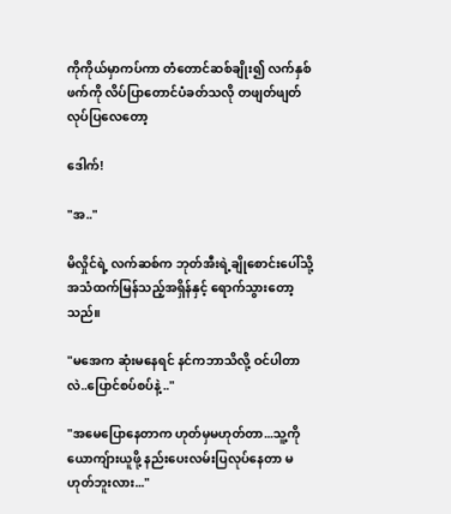ကိုကိုယ်မှာကပ်ကာ တံတောင်ဆစ်ချိုး၍ လက်နှစ်
ဖက်ကို လိပ်ပြာတောင်ပံခတ်သလို တဖျတ်ဖျတ်
လုပ်ပြလေတော့

ဒေါက်!

"အ.."

မိလှိုင်ရဲ့ လက်ဆစ်က ဘုတ်အီးရဲ့ချိုစောင်းပေါ်သို့
အသံထက်မြန်သည့်အရှိန်နှင့် ရောက်သွားတော့
သည်။

"မအေက ဆုံးမနေရင် နင်ကဘာသိလို့ ဝင်ပါတာ
လဲ..ပြောင်စပ်စပ်နဲ့ .."

"အမေပြောနေတာက ဟုတ်မှမဟုတ်တာ...သူ့ကို
ယောကျ်ားယူဖို့ နည်းပေးလမ်းပြလုပ်နေတာ မ
ဟုတ်ဘူးလား..."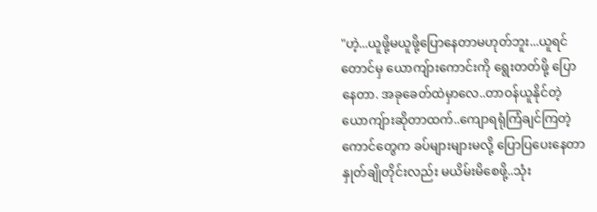"ဟဲ့...ယူဖို့မယူဖို့ပြောနေတာမဟုတ်ဘူး...ယူရင်
တောင်မှ ယောကျ်ားကောင်းကို ရွေးတတ်ဖို့ ပြော
နေတာ. အခုခေတ်ထဲမှာလေ..တာဝန်ယူနိုင်တဲ့
ယောကျ်ားဆိုတာထက်..ကျောရရုံကြံချင်ကြတဲ့
ကောင်တွေက ခပ်များများမလို့ ပြောပြပေးနေတာ
နှုတ်ချိုတိုင်းလည်း မယိမ်းမိစေဖို့..သုံး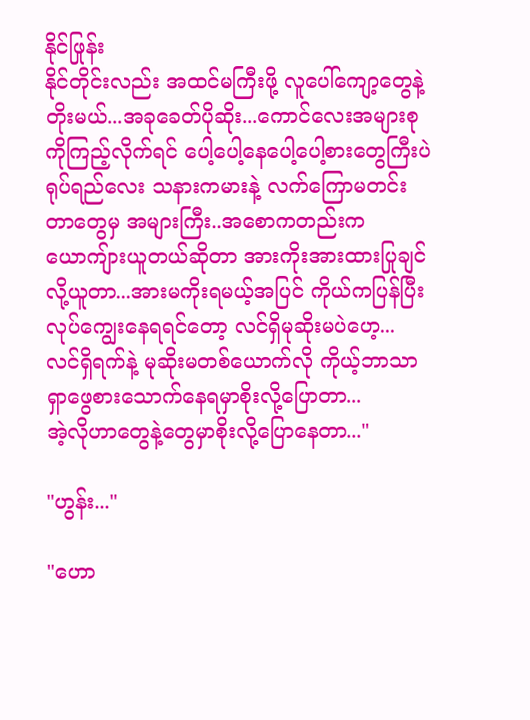နိုင်ဖြုန်း
နိုင်တိုင်းလည်း အထင်မကြီးဖို့ လူပေါ်ကျော့တွေနဲ့
တိုးမယ်...အခုခေတ်ပိုဆိုး...ကောင်လေးအများစု
ကိုကြည့်လိုက်ရင် ပေါ့ပေါ့နေပေါ့ပေါ့စားတွေကြီးပဲ
ရုပ်ရည်လေး သနားကမားနဲ့ လက်ကြောမတင်း
တာတွေမှ အများကြီး..အစောကတည်းက
ယောကျ်ားယူတယ်ဆိုတာ အားကိုးအားထားပြုချင်
လို့ယူတာ...အားမကိုးရမယ့်အပြင် ကိုယ်ကပြန်ပြီး
လုပ်ကျွေးနေရရင်တော့ လင်ရှိမုဆိုးမပဲဟေ့...
လင်ရှိရက်နဲ့ မုဆိုးမတစ်ယောက်လို ကိုယ့်ဘာသာ
ရှာဖွေစားသောက်နေရမှာစိုးလို့ပြောတာ...
အဲ့လိုဟာတွေနဲ့တွေမှာစိုးလို့ပြောနေတာ..."

"ဟွန်း..."

"ဟော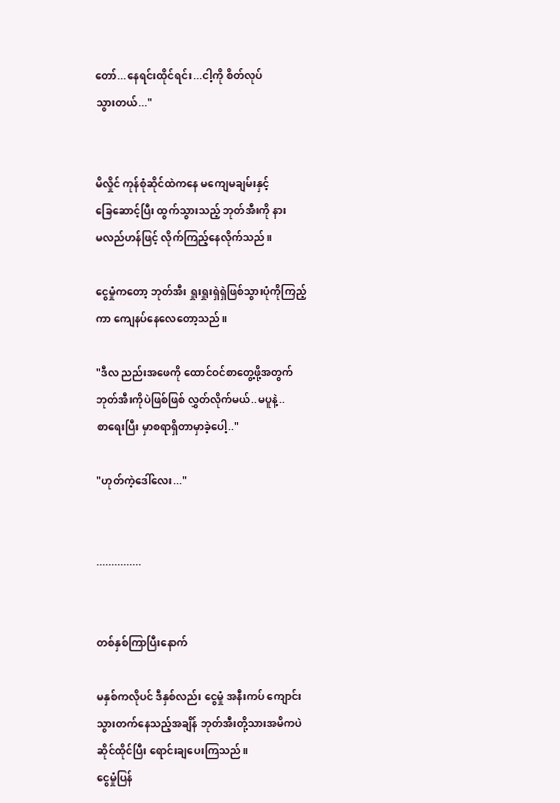တော်...နေရင်းထိုင်ရင်း...ငါ့ကို စိတ်လုပ်
သွားတယ်..."


မိလှိုင် ကုန်စုံဆိုင်ထဲကနေ မကျေမချမ်းနှင့်
ခြေဆောင့်ပြီး ထွက်သွားသည့် ဘုတ်အီးကို နား
မလည်ဟန်ဖြင့် လိုက်ကြည့်နေလိုက်သည်။

ငွေမှုံကတော့ ဘုတ်အီး ရှုးရှုးရှဲရှဲဖြစ်သွားပုံကိုကြည့်
ကာ ကျေနပ်နေလေတော့သည်။

"ဒီလ ညည်းအဖေကို ထောင်ဝင်စာတွေ့ဖို့အတွက်
ဘုတ်အီးကိုပဲဖြစ်ဖြစ် လွှတ်လိုက်မယ်..မပူနဲ့..
စာရေးပြီး မှာစရာရှိတာမှာခဲ့ပေါ့.."

"ဟုတ်ကဲ့ဒေါ်လေး..."


...............


တစ်နှစ်ကြာပြီးနောက်

မနှစ်ကလိုပင် ဒီနှစ်လည်း ငွေမှုံ အနီးကပ် ကျောင်း
သွားတက်နေသည့်အချိန် ဘုတ်အီးတို့သားအမိကပဲ
ဆိုင်ထိုင်ပြီး ရောင်းချပေးကြသည်။
ငွေမှုံပြန်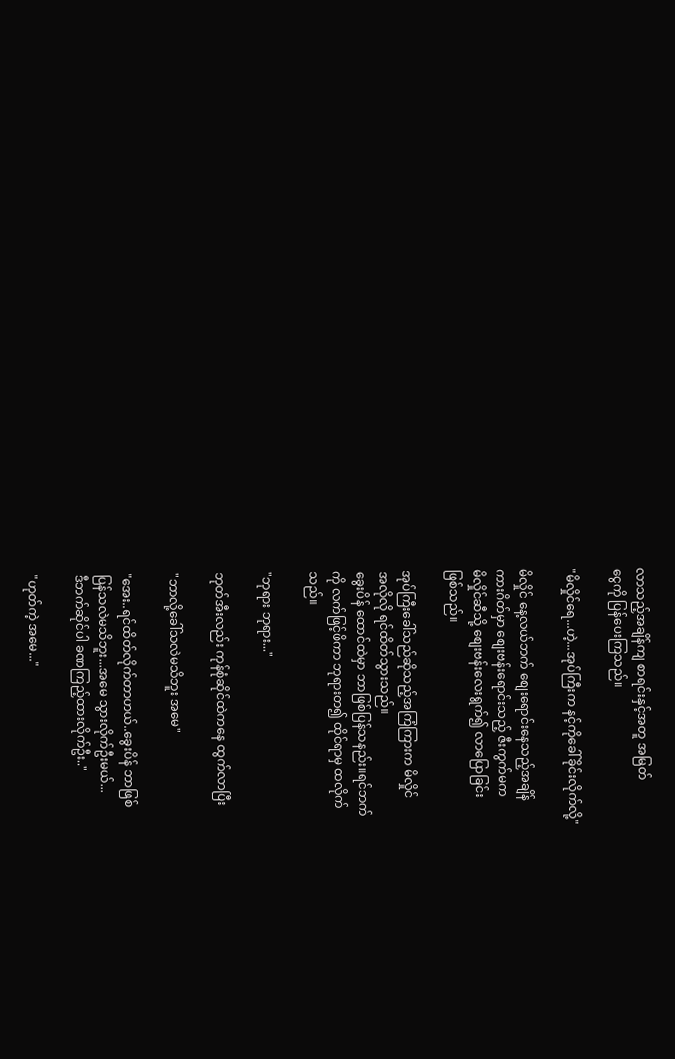လာသည့်အချိန်ကျ စာရင်းနှင့်အတူ အမြတ်
ငွေကို ပြန်ပေးကြသည်။

"မိလှိုင်ရေ...ဟဲ့...အုပ်ကြီးက နင့်ကိုခေါ်ခိုင်းလိုက်လို့"

မိလှိုင် နေ့လယ်ဘက် စျေးရောင်းနေသည့်အချိန်
ကားဂိတ်မှာ စျေးဗန်းရောင်းသည့် ဇီးကွက်မက
မိလှိုင်ဆီသို့ စျေးဗန်းလေးရွက်၍ လာပြောခြင်း
ဖြစ်သည်။

အုပ်ကြီးခေါ်သည်ဆိုသည့်အကြံကြားက မိလှိုင်
အလိုလို ရင်ထိတ်သွားသည်။
ခွေးပိန် ထောင်ထဲမှာ ဘာဖြစ်ပြန်သနည်း။ရင်ဘက်
ကို လက်ဖြင့်ဖိကာ ဘုရားတ၍ ထိုင်ရာမှ ထလိုက်
သည်။

"ဘုရား ဘုရား..."

ဘုတ်အီးလည်း ကုန်စုံဆိုင်ထဲကနေ ထွက်လာပြီး

"ဘာလို့ခေါ်သလဲမသိဘူး အမေ"

"အေး..ရင်ထိတ်လိုက်တာဟယ်..ခွေးပိန် ဘာဖြစ်
ပြန်သလဲမသိဘူး...အမေ သွားလိုက်ဦးမယ်...
ဒီဘက်ဆိုင်ပါ ခဏကြည့်ထားလိုက်ဦး.."

"ဟုတ်ကဲ့ အမေ..."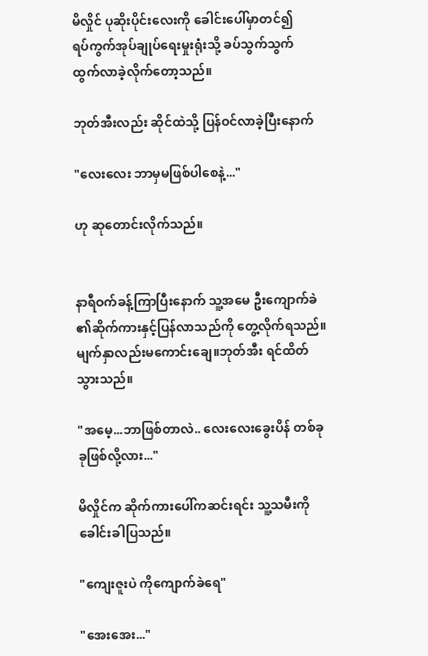မိလှိုင် ပုဆိုးပိုင်းလေးကို ခေါင်းပေါ်မှာတင်၍
ရပ်ကွက်အုပ်ချုပ်ရေးမှုးရုံးသို့ ခပ်သွက်သွက်
ထွက်လာခဲ့လိုက်တော့သည်။

ဘုတ်အီးလည်း ဆိုင်ထဲသို့ ပြန်ဝင်လာခဲ့ပြီးနောက်

"လေးလေး ဘာမှမဖြစ်ပါစေနဲ့..."

ဟု ဆုတောင်းလိုက်သည်။


နာရီဝက်ခန့်ကြာပြီးနောက် သူ့အမေ ဦးကျောက်ခဲ
၏ဆိုက်ကားနှင့်ပြန်လာသည်ကို တွေ့လိုက်ရသည်။
မျက်နှာလည်းမကောင်းချေ။ဘုတ်အီး ရင်ထိတ်
သွားသည်။

"အမေ့...ဘာဖြစ်တာလဲ.. လေးလေးခွေးပိန် တစ်ခု
ခုဖြစ်လို့လား..."

မိလှိုင်က ဆိုက်ကားပေါ်ကဆင်းရင်း သူ့သမီးကို
ခေါင်းခါပြသည်။

"ကျေးဇူးပဲ ကိုကျောက်ခဲရေ"

"အေးအေး..."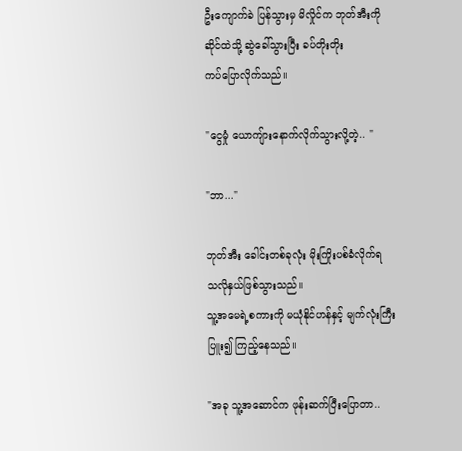ဦးကျောက်ခဲ ပြန်သွားမှ မိလှိုင်က ဘုတ်အီးကို
ဆိုင်ထဲသို့ ဆွဲခေါ်သွားပြီး ခပ်တိုးတိုး
ကပ်ပြောလိုက်သည်။

"ငွေမှုံ ယောကျ်ားနောက်လိုက်သွားလို့တဲ့.. "

"ဘာ..."

ဘုတ်အီး ခေါင်းတစ်ခုလုံး မိုးကြိုးပစ်ခံလိုက်ရ
သလိုနှယ်ဖြစ်သွားသည်။
သူ့အမေရဲ့စကားကို မယုံနိုင်ဟန်နှင့် မျက်လုံးကြီး
ပြူး၍ ကြည့်နေသည်။

"အခု သူ့အဆောင်က ဖုန်းဆက်ပြီးပြောတာ..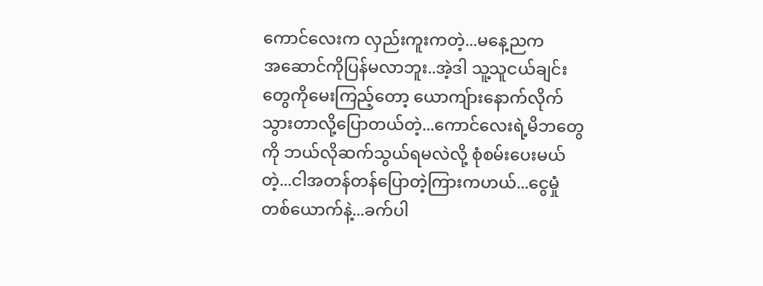ကောင်လေးက လှည်းကူးကတဲ့...မနေ့ညက
အဆောင်ကိုပြန်မလာဘူး..အဲ့ဒါ သူ့သူငယ်ချင်း
တွေကိုမေးကြည့်တော့ ယောကျ်ားနောက်လိုက်
သွားတာလို့ပြောတယ်တဲ့...ကောင်လေးရဲ့မိဘတွေ
ကို ဘယ်လိုဆက်သွယ်ရမလဲလို့ စုံစမ်းပေးမယ်
တဲ့...ငါအတန်တန်ပြောတဲ့ကြားကဟယ်...ငွေမှုံ
တစ်ယောက်နဲ့...ခက်ပါ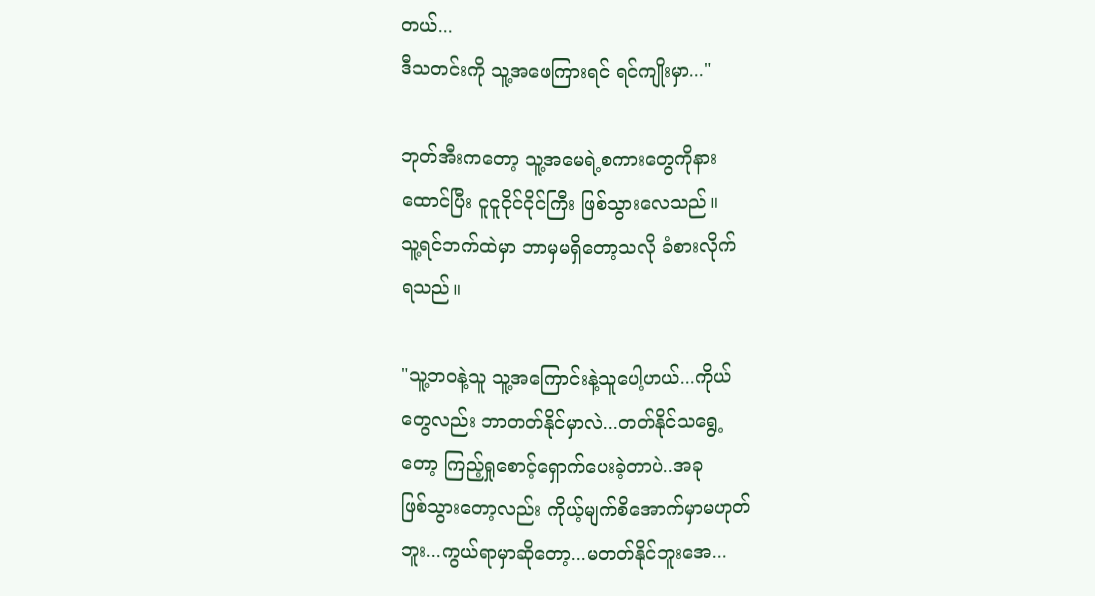တယ်...
ဒီသတင်းကို သူ့အဖေကြားရင် ရင်ကျိုးမှာ..."

ဘုတ်အီးကတော့ သူ့အမေရဲ့စကားတွေကိုနား
ထောင်ပြီး ငူငူငိုင်ငိုင်ကြီး ဖြစ်သွားလေသည်။
သူ့ရင်ဘက်ထဲမှာ ဘာမှမရှိတော့သလို ခံစားလိုက်
ရသည်။

"သူ့ဘဝနဲ့သူ သူ့အကြောင်းနဲ့သူပေါ့ဟယ်...ကိုယ်
တွေလည်း ဘာတတ်နိုင်မှာလဲ...တတ်နိုင်သရွေ့
တော့ ကြည့်ရှုစောင့်ရှောက်ပေးခဲ့တာပဲ..အခု
ဖြစ်သွားတော့လည်း ကိုယ့်မျက်စိအောက်မှာမဟုတ်
ဘူး...ကွယ်ရာမှာဆိုတော့...မတတ်နိုင်ဘူးအေ...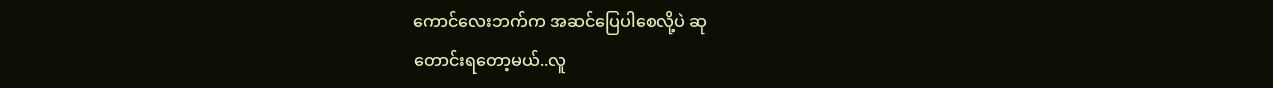ကောင်လေးဘက်က အဆင်ပြေပါစေလို့ပဲ ဆု
တောင်းရတော့မယ်..လူ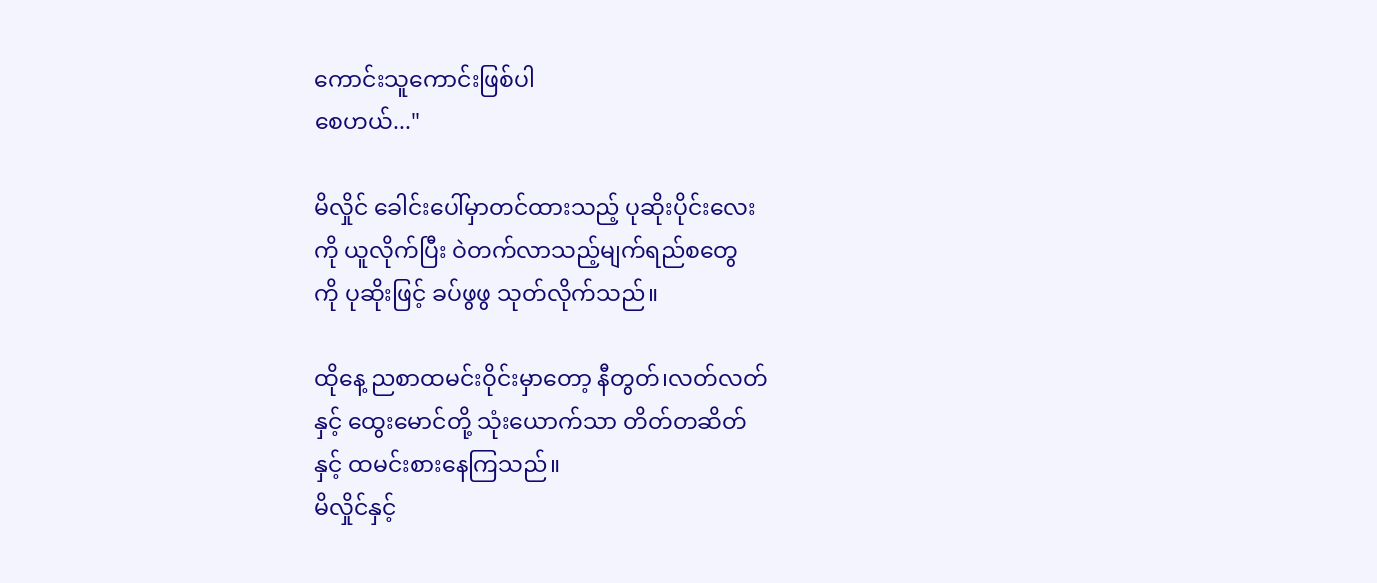ကောင်းသူကောင်းဖြစ်ပါ
စေဟယ်..."

မိလှိုင် ခေါင်းပေါ်မှာတင်ထားသည့် ပုဆိုးပိုင်းလေး
ကို ယူလိုက်ပြီး ဝဲတက်လာသည့်မျက်ရည်စတွေ
ကို ပုဆိုးဖြင့် ခပ်ဖွဖွ သုတ်လိုက်သည်။

ထိုနေ့ ညစာထမင်းဝိုင်းမှာတော့ နီတွတ်၊လတ်လတ်
နှင့် ထွေးမောင်တို့ သုံးယောက်သာ တိတ်တဆိတ်
နှင့် ထမင်းစားနေကြသည်။
မိလှိုင်နှင့်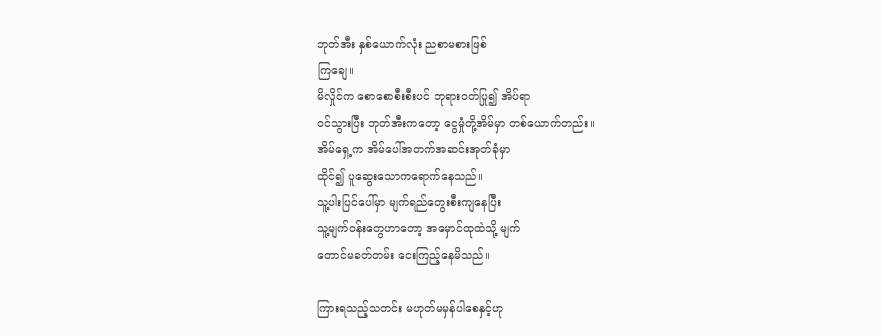ဘုတ်အီး နှစ်ယောက်လုံး ညစာမစားဖြစ်
ကြချေ။
မိလှိုင်က စောစောစီးစီးပင် ဘုရားဝတ်ပြု၍ အိပ်ရာ
ဝင်သွားပြီး ဘုတ်အီးကတော့ ငွေမှုံတို့အိမ်မှာ တစ်ယောက်တည်း။
အိမ်ရှေ့က အိမ်ပေါ်အတက်အဆင်းအုတ်ခုံမှာ
ထိုင်၍ ပူဆွေးသောကရောက်နေသည်။
သူ့ပါးပြင်ပေါ်မှာ မျက်ရည်တွေးစီးကျနေပြီး
သူ့မျက်ဝန်းတွေဟာတော့ အမှောင်ထုထဲသို့ မျက်
တောင်မခတ်တမ်း ငေးကြည့်နေမိသည်။

ကြားရသည့်သတင်း မဟုတ်မမှန်ပါစေနှင့်ဟု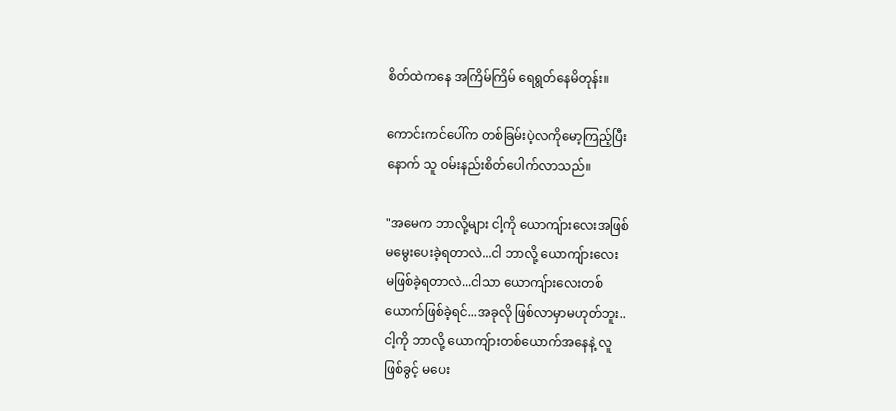စိတ်ထဲကနေ အကြိမ်ကြိမ် ရေရွတ်နေမိတုန်း။

ကောင်းကင်ပေါ်က တစ်ခြမ်းပဲ့လကိုမော့ကြည့်ပြီး
နောက် သူ ဝမ်းနည်းစိတ်ပေါက်လာသည်။

"အမေက ဘာလို့များ ငါ့ကို ယောကျ်ားလေးအဖြစ်
မမွေးပေးခဲ့ရတာလဲ...ငါ ဘာလို့ ယောကျ်ားလေး
မဖြစ်ခဲ့ရတာလဲ...ငါသာ ယောကျ်ားလေးတစ်
ယောက်ဖြစ်ခဲ့ရင်...အခုလို ဖြစ်လာမှာမဟုတ်ဘူး..
ငါ့ကို ဘာလို့ ယောကျ်ားတစ်ယောက်အနေနဲ့ လူ
ဖြစ်ခွင့် မပေး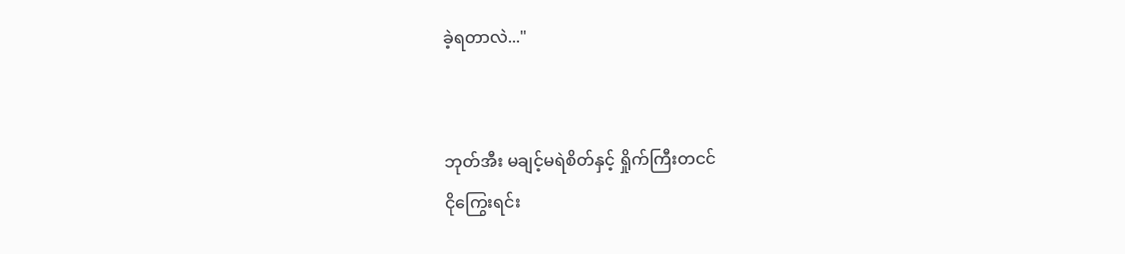ခဲ့ရတာလဲ..."


ဘုတ်အီး မချင့်မရဲစိတ်နှင့် ရှိုက်ကြီးတငင်
ငိုကြွေးရင်း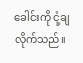ခေါင်းကို ငုံ့ချလိုက်သည်။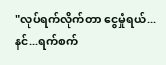"လုပ်ရက်လိုက်တာ ငွေမှုံရယ်...နင်...ရက်စက်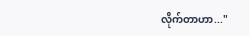လိုက်တာဟာ..."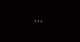...